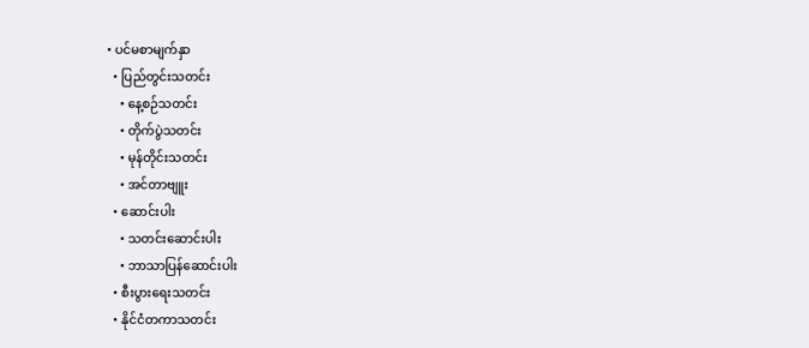• ပင်မစာမျက်နှာ
  • ပြည်တွင်းသတင်း
    • နေ့စဉ်သတင်း
    • တိုက်ပွဲသတင်း
    • မုန်တိုင်းသတင်း
    • အင်တာဗျူး
  • ဆောင်းပါး
    • သတင်းဆောင်းပါး
    • ဘာသာပြန်ဆောင်းပါး
  • စီးပွားရေးသတင်း
  • နိုင်ငံတကာသတင်း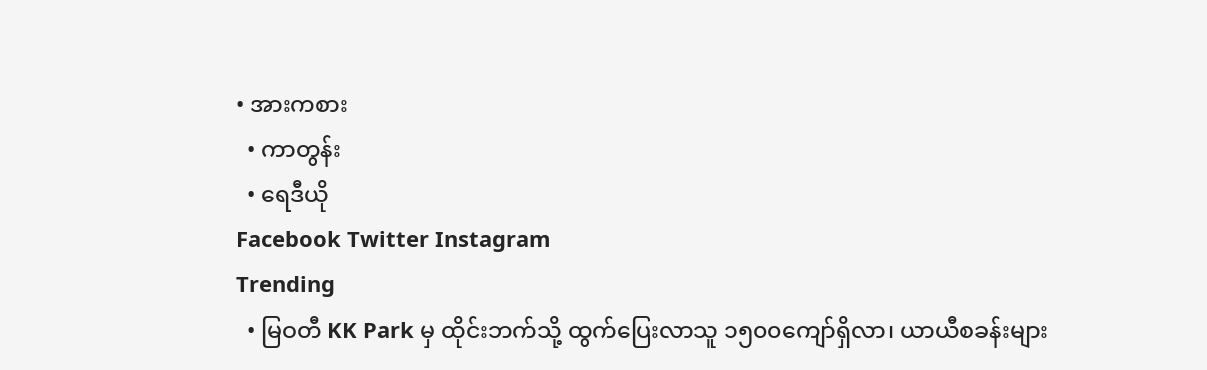• အားကစား
  • ကာတွန်း
  • ရေဒီယို
Facebook Twitter Instagram
Trending
  • မြဝတီ KK Park မှ ထိုင်းဘက်သို့ ထွက်ပြေးလာသူ ၁၅၀၀ကျော်ရှိလာ၊ ယာယီစခန်းများ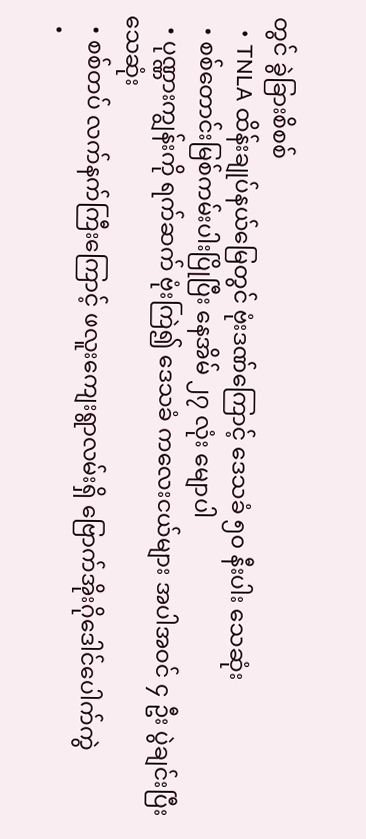တွင် ခွဲခြားစိစစ်
  • TNLA ထိန်းချုပ်နယ်မြေတွင် ဗုံးဒဏ်ကြောင့် ဒေသခံ ၅၀ နီးပါး သေဆုံး
  • စစ်တောင်းမြစ်ကမ်းပါးပြိုပြီး နေအိမ် ၂၇ လုံး မျောပါ
  • ပုဏ္ဏားကျွန်းကို ရက်ဆက် ဗုံးကြဲ၍ ဒေသခံ ကလေးငယ်များ အပါအဝင် ၄ ဦး ပွဲချင်းပြီး သေဆုံး
  • စစ်တပ် လက်နက်ကြီးကြောင့် ဖလူးကျေးရွာလမ်းရှိ ဗြောက်အိုးဂိုဒေါင်ပေါက်ကွဲ
  •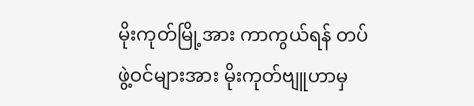မိုးကုတ်မြို့အား ကာကွယ်ရန် တပ်ဖွဲ့ဝင်များအား မိုးကုတ်ဗျူဟာမှ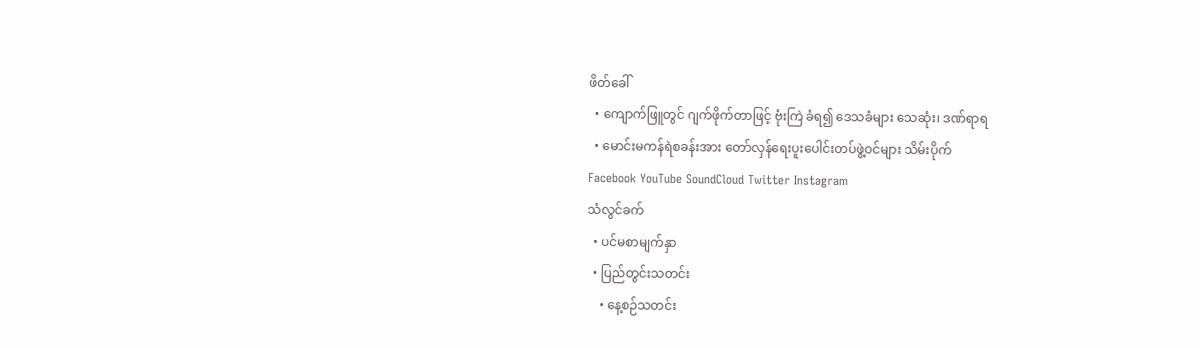ဖိတ်ခေါ်
  • ကျောက်ဖြူတွင် ဂျက်ဖိုက်တာဖြင့် ဗုံးကြဲ ခံရ၍ ဒေသခံများ သေဆုံး၊ ဒဏ်ရာရ
  • မောင်းမကန်ရဲစခန်းအား တော်လှန်ရေးပူးပေါင်းတပ်ဖွဲ့ဝင်များ သိမ်းပိုက်
Facebook YouTube SoundCloud Twitter Instagram
သံလွင်ခက်
  • ပင်မစာမျက်နှာ
  • ပြည်တွင်းသတင်း
    • နေ့စဉ်သတင်း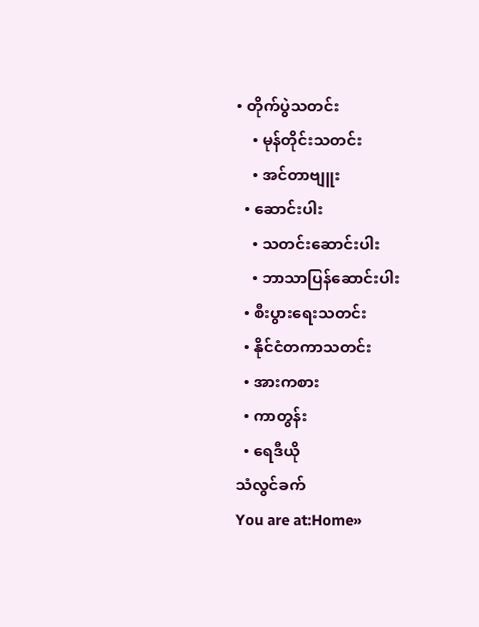• တိုက်ပွဲသတင်း
    • မုန်တိုင်းသတင်း
    • အင်တာဗျူး
  • ဆောင်းပါး
    • သတင်းဆောင်းပါး
    • ဘာသာပြန်ဆောင်းပါး
  • စီးပွားရေးသတင်း
  • နိုင်ငံတကာသတင်း
  • အားကစား
  • ကာတွန်း
  • ရေဒီယို
သံလွင်ခက်
You are at:Home»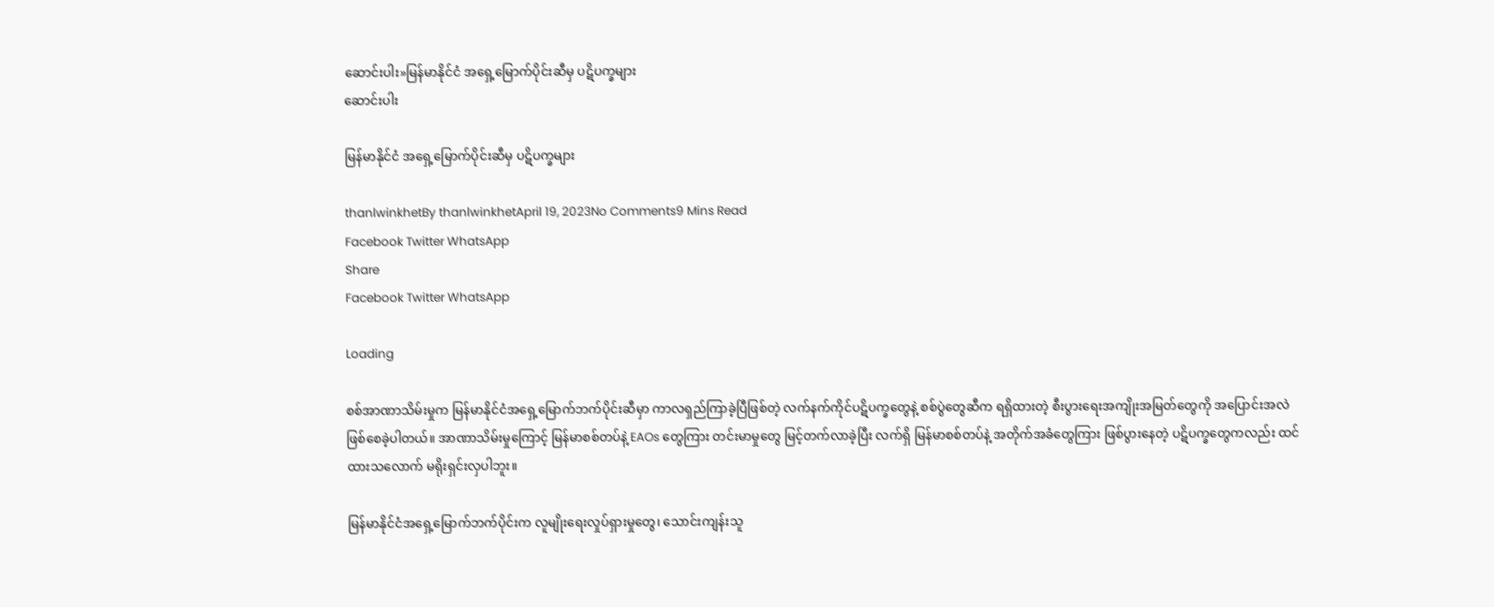ဆောင်းပါး»မြန်မာနိုင်ငံ အရှေ့မြောက်ပိုင်းဆီမှ ပဋိပက္ခများ
ဆောင်းပါး

မြန်မာနိုင်ငံ အရှေ့မြောက်ပိုင်းဆီမှ ပဋိပက္ခများ

thanlwinkhetBy thanlwinkhetApril 19, 2023No Comments9 Mins Read
Facebook Twitter WhatsApp
Share
Facebook Twitter WhatsApp

Loading

စစ်အာဏာသိမ်းမှုက မြန်မာနိုင်ငံအရှေ့မြောက်ဘက်ပိုင်းဆီမှာ ကာလရှည်ကြာခဲ့ပြီဖြစ်တဲ့ လက်နက်ကိုင်ပဋိပက္ခတွေနဲ့ စစ်ပွဲတွေဆီက ရရှိထားတဲ့ စီးပွားရေးအကျိုးအမြတ်တွေကို အပြောင်းအလဲ ဖြစ်စေခဲ့ပါတယ်။ အာဏာသိမ်းမှုကြောင့် မြန်မာစစ်တပ်နဲ့ EAOs တွေကြား တင်းမာမှုတွေ မြင့်တက်လာခဲ့ပြီး လက်ရှိ မြန်မာစစ်တပ်နဲ့ အတိုက်အခံတွေကြား ဖြစ်ပွားနေတဲ့ ပဋိပက္ခတွေကလည်း ထင်ထားသလောက် မရိုးရှင်းလှပါဘူး။

မြန်မာနိုင်ငံအရှေ့မြောက်ဘက်ပိုင်းက လူမျိုးရေးလှုပ်ရှားမှုတွေ၊ သောင်းကျန်းသူ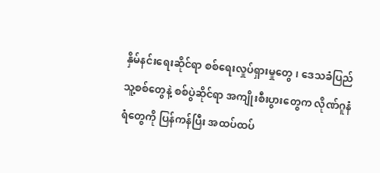နှိမ်နင်းရေးဆိုင်ရာ စစ်ရေးလှုပ်ရှားမှုတွေ၊ ဒေသခံပြည်သူ့စစ်တွေနဲ့ စစ်ပွဲဆိုင်ရာ အကျိုးစီးပွားတွေက လိုဏ်ဂူနံရံတွေကို ပြန်ကန်ပြီး အထပ်ထပ်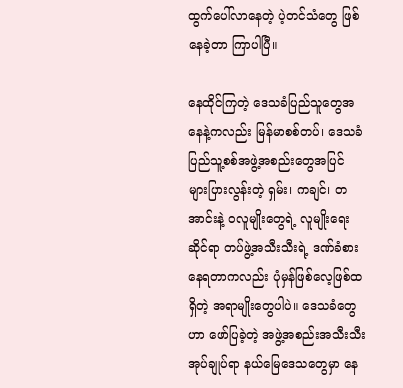ထွက်ပေါ်လာနေတဲ့ ပဲ့တင်သံတွေ ဖြစ်နေခဲ့တာ ကြာပါပြီ။

နေထိုင်ကြတဲ့ ဒေသခံပြည်သူတွေအနေနဲ့ကလည်း မြန်မာစစ်တပ်၊ ဒေသခံပြည်သူ့စစ်အဖွဲ့အစည်းတွေအပြင် များပြားလွန်းတဲ့ ရှမ်း၊ ကချင်၊ တအာင်းနဲ့ ဝလူမျိုးတွေရဲ့ လူမျိုးရေးဆိုင်ရာ တပ်ဖွဲ့အသီးသီးရဲ့ ဒဏ်ခံစားနေရတာကလည်း ပုံမှန်ဖြစ်လေ့ဖြစ်ထရှိတဲ့ အရာမျိုးတွေပါပဲ။ ဒေသခံတွေဟာ ဖော်ပြခဲ့တဲ့ အဖွဲ့အစည်းအသီးသီး အုပ်ချုပ်ရာ နယ်မြေဒေသတွေမှာ နေ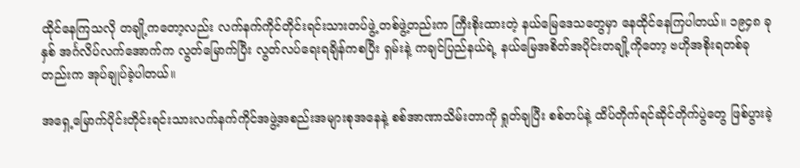ထိုင်နေကြသလို တချို့ကတော့လည်း လက်နက်ကိုင်တိုင်းရင်းသားတပ်ဖွဲ့ တစ်ဖွဲ့တည်းက ကြီးစိုးထားတဲ့ နယ်မြေဒေသတွေမှာ နေထိုင်နေကြပါတယ်။ ၁၉၄၈ ခုနှစ် အင်္ဂလိပ်လက်အောက်က လွတ်မြောက်ပြီး လွတ်လပ်ရေးရချိန်ကစပြီး ရှမ်းနဲ့ ကချင်ပြည်နယ်ရဲ့ နယ်မြေအစိတ်အပိုင်းတချို့ကိုတော့ ဗဟိုအစိုးရတစ်ခုတည်းက အုပ်ချုပ်ခဲ့ပါတယ်။

အရှေ့မြောက်ပိုင်းတိုင်းရင်းသားလက်နက်ကိုင်အဖွဲ့အစည်းအများစုအနေနဲ့ စစ်အာဏာသိမ်းတာကို ရှုတ်ချပြီး စစ်တပ်နဲ့ ထိပ်တိုက်ရင်ဆိုင်တိုက်ပွဲတွေ ဖြစ်ပွားခဲ့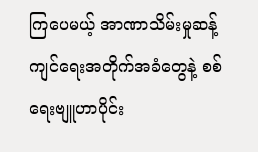ကြပေမယ့် အာဏာသိမ်းမှုဆန့်ကျင်ရေးအတိုက်အခံတွေနဲ့ စစ်ရေးဗျူဟာပိုင်း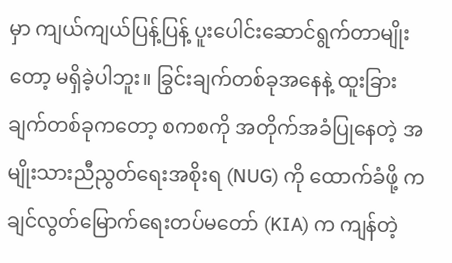မှာ ကျယ်ကျယ်ပြန့်ပြန့် ပူးပေါင်းဆောင်ရွက်တာမျိုးတော့ မရှိခဲ့ပါဘူး။ ခြွင်းချက်တစ်ခုအနေနဲ့ ထူးခြားချက်တစ်ခုကတော့ စကစကို အတိုက်အခံပြုနေတဲ့ အမျိုးသားညီညွတ်ရေးအစိုးရ (NUG) ကို ထောက်ခံဖို့ ကချင်လွတ်မြောက်ရေးတပ်မတော် (KIA) က ကျန်တဲ့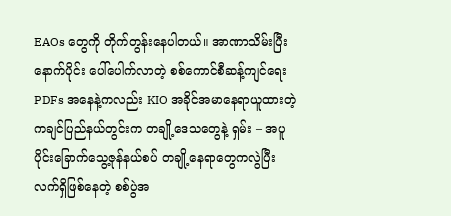EAOs တွေကို တိုက်တွန်းနေပါတယ်။ အာဏာသိမ်းပြီးနောက်ပိုင်း ပေါ်ပေါက်လာတဲ့ စစ်ကောင်စီဆန့်ကျင်ရေး PDFs အနေနဲ့ကလည်း KIO အခိုင်အမာနေရာယူထားတဲ့ ကချင်ပြည်နယ်တွင်းက တချို့ဒေသတွေနဲ့ ရှမ်း – အပူပိုင်းခြောက်သွေ့ဇုန်နယ်စပ် တချို့နေရာတွေကလွဲပြီး လက်ရှိဖြစ်နေတဲ့ စစ်ပွဲအ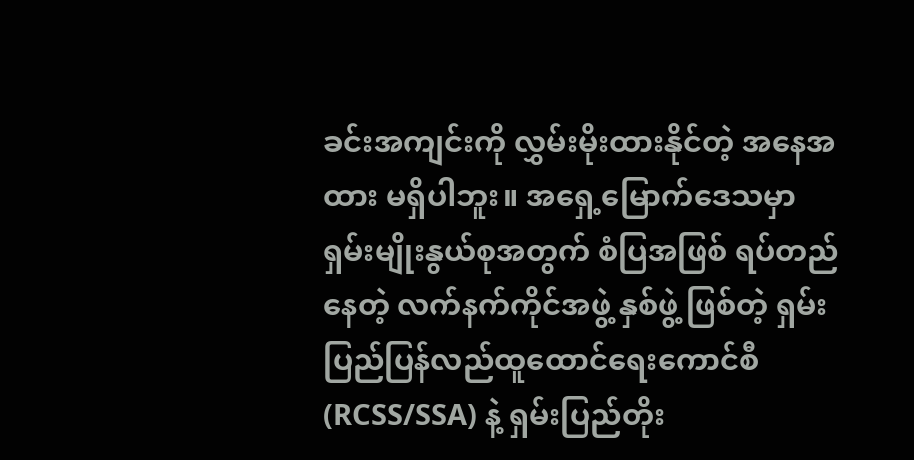ခင်းအကျင်းကို လွှမ်းမိုးထားနိုင်တဲ့ အနေအထား မရှိပါဘူး။ အရှေ့မြောက်ဒေသမှာ ရှမ်းမျိုးနွယ်စုအတွက် စံပြအဖြစ် ရပ်တည်နေတဲ့ လက်နက်ကိုင်အဖွဲ့ နှစ်ဖွဲ့ ဖြစ်တဲ့ ရှမ်းပြည်ပြန်လည်ထူထောင်ရေးကောင်စီ (RCSS/SSA) နဲ့ ရှမ်းပြည်တိုး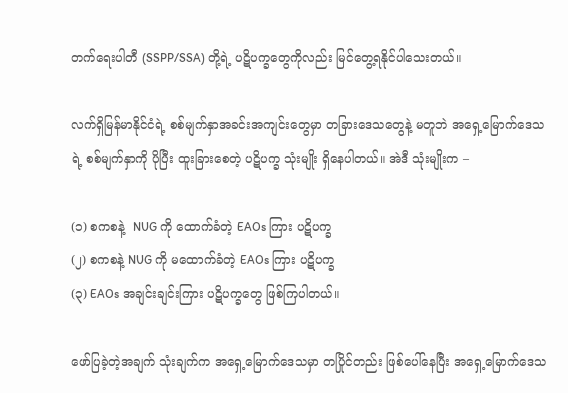တက်ရေးပါတီ (SSPP/SSA) တို့ရဲ့ ပဋိပက္ခတွေကိုလည်း မြင်တွေ့ရနိုင်ပါသေးတယ်။

လက်ရှိမြန်မာနိုင်ငံရဲ့ စစ်မျက်နှာအခင်းအကျင်းတွေမှာ တခြားဒေသတွေနဲ့ မတူဘဲ အရှေ့မြောက်ဒေသရဲ့ စစ်မျက်နှာကို ပိုပြီး ထူးခြားစေတဲ့ ပဋိပက္ခ သုံးမျိုး ရှိနေပါတယ်။ အဲဒီ သုံးမျိုးက –

(၁) စကစနဲ့  NUG ကို ထောက်ခံတဲ့ EAOs ကြား ပဋိပက္ခ
(၂) စကစနဲ့ NUG ကို မထောက်ခံတဲ့ EAOs ကြား ပဋိပက္ခ
(၃) EAOs အချင်းချင်းကြား ပဋိပက္ခတွေ ဖြစ်ကြပါတယ်။

ဖော်ပြခဲ့တဲ့အချက် သုံးချက်က အရှေ့မြောက်ဒေသမှာ တပြိုင်တည်း ဖြစ်ပေါ်နေပြီး အရှေ့မြောက်ဒေသ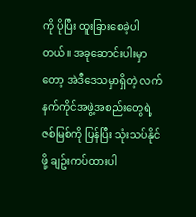ကို ပိုပြီး ထူးခြားစေခဲ့ပါတယ်။ အခုဆောင်းပါးမှာတော့ အဲဒီဒေသမှာရှိတဲ့ လက်နက်ကိုင်အဖွဲ့အစည်းတွေရဲ့ ဇစ်မြစ်ကို ပြန်ပြီး သုံးသပ်နိုင်ဖို့ ချဥ်းကပ်ထားပါ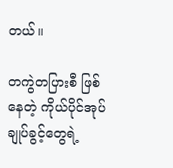တယ်။

တကွဲတပြားစီ ဖြစ်နေတဲ့ ကိုယ်ပိုင်အုပ်ချုပ်ခွင့်တွေရဲ့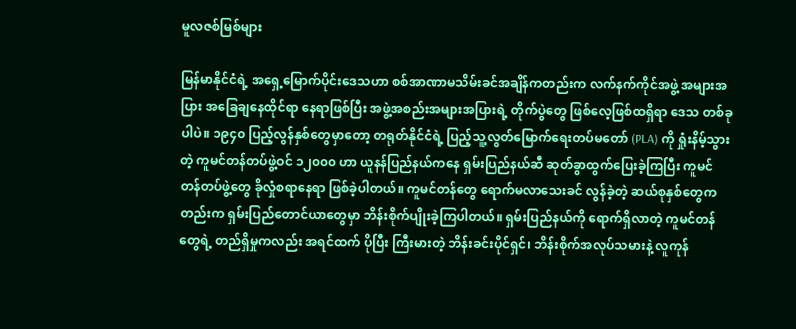မူလဇစ်မြစ်များ

မြန်မာနိုင်ငံရဲ့ အရှေ့မြောက်ပိုင်းဒေသဟာ စစ်အာဏာမသိမ်းခင်အချိန်ကတည်းက လက်နက်ကိုင်အဖွဲ့ အများအပြား အခြေချနေထိုင်ရာ နေရာဖြစ်ပြီး အဖွဲ့အစည်းအများအပြားရဲ့ တိုက်ပွဲတွေ ဖြစ်လေ့ဖြစ်ထရှိရာ ဒေသ တစ်ခုပါပဲ။ ၁၉၄၀ ပြည့်လွန်နှစ်တွေမှာတော့ တရုတ်နိုင်ငံရဲ့ ပြည့်သူ့လွတ်မြောက်ရေးတပ်မတော် (PLA) ကို ရှုံးနိမ့်သွားတဲ့ ကူမင်တန်တပ်ဖွဲ့ဝင် ၁၂၀၀၀ ဟာ ယူနန်ပြည်နယ်ကနေ ရှမ်းပြည်နယ်ဆီ ဆုတ်ခွာထွက်ပြေးခဲ့ကြပြီး ကူမင်တန်တပ်ဖွဲ့တွေ ခိုလှုံစရာနေရာ ဖြစ်ခဲ့ပါတယ်။ ကူမင်တန်တွေ ရောက်မလာသေးခင် လွန်ခဲ့တဲ့ ဆယ်စုနှစ်တွေကတည်းက ရှမ်းပြည်တောင်ယာတွေမှာ ဘိန်းစိုက်ပျိုးခဲ့ကြပါတယ်။ ရှမ်းပြည်နယ်ကို ရောက်ရှိလာတဲ့ ကူမင်တန်တွေရဲ့ တည်ရှိမှုကလည်း အရင်ထက် ပိုပြီး ကြီးမားတဲ့ ဘိန်းခင်းပိုင်ရှင်၊ ဘိန်းစိုက်အလုပ်သမားနဲ့ လူကုန်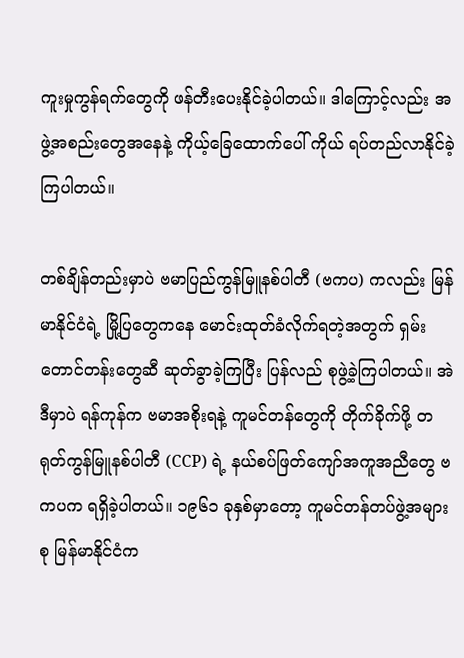ကူးမှုကွန်ရက်တွေကို ဖန်တီးပေးနိုင်ခဲ့ပါတယ်။ ဒါကြောင့်လည်း အဖွဲ့အစည်းတွေအနေနဲ့ ကိုယ့်ခြေထောက်ပေါ် ကိုယ် ရပ်တည်လာနိုင်ခဲ့ကြပါတယ်။

တစ်ချိန်တည်းမှာပဲ ဗမာပြည်ကွန်မြူနစ်ပါတီ (ဗကပ) ကလည်း မြန်မာနိုင်ငံရဲ့ မြို့ပြတွေကနေ မောင်းထုတ်ခံလိုက်ရတဲ့အတွက် ရှမ်းတောင်တန်းတွေဆီ ဆုတ်ခွာခဲ့ကြပြီး ပြန်လည် စုဖွဲ့ခဲ့ကြပါတယ်။ အဲဒီမှာပဲ ရန်ကုန်က ဗမာအစိုးရနဲ့ ကူမင်တန်တွေကို တိုက်ခိုက်ဖို့ တရုတ်ကွန်မြူနစ်ပါတီ (CCP) ရဲ့ နယ်စပ်ဖြတ်ကျော်အကူအညီတွေ ဗကပက ရရှိခဲ့ပါတယ်။ ၁၉၆၁ ခုနှစ်မှာတော့ ကူမင်တန်တပ်ဖွဲ့အများစု မြန်မာနိုင်ငံက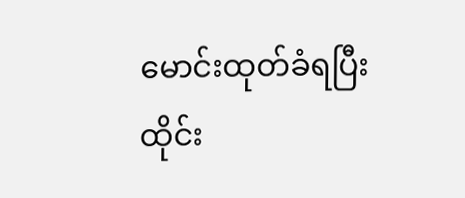မောင်းထုတ်ခံရပြီး ထိုင်း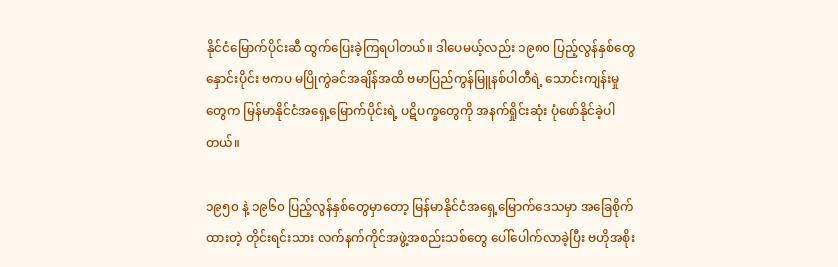နိုင်ငံမြောက်ပိုင်းဆီ ထွက်ပြေးခဲ့ကြရပါတယ်။ ဒါပေမယ့်လည်း ၁၉၈၀ ပြည့်လွန်နှစ်တွေနှောင်းပိုင်း ဗကပ မပြိုကွဲခင်အချိန်အထိ ဗမာပြည်ကွန်မြူနစ်ပါတီရဲ့ သောင်းကျန်းမှုတွေက မြန်မာနိုင်ငံအရှေ့မြောက်ပိုင်းရဲ့ ပဋိပက္ခတွေကို အနက်ရှိုင်းဆုံး ပုံဖော်နိုင်ခဲ့ပါတယ်။

၁၉၅၀ နဲ့ ၁၉၆၀ ပြည့်လွန်နှစ်တွေမှာတော့ မြန်မာနိုင်ငံအရှေ့မြောက်ဒေသမှာ အခြေစိုက်ထားတဲ့ တိုင်းရင်းသား လက်နက်ကိုင်အဖွဲ့အစည်းသစ်တွေ ပေါ်ပေါက်လာခဲ့ပြီး ဗဟိုအစိုး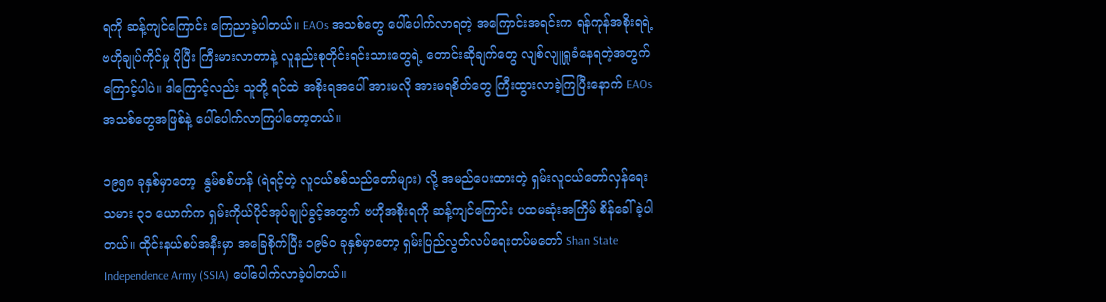ရကို ဆန့်ကျင်ကြောင်း ကြေညာခဲ့ပါတယ်။ EAOs အသစ်တွေ ပေါ်ပေါက်လာရတဲ့ အကြောင်းအရင်းက ရန်ကုန်အစိုးရရဲ့ ဗဟိုချုပ်ကိုင်မှု ပိုပြီး ကြီးမားလာတာနဲ့ လူနည်းစုတိုင်းရင်းသားတွေရဲ့ တောင်းဆိုချက်တွေ လျစ်လျူရှုခံနေရတဲ့အတွက်ကြောင့်ပါပဲ။ ဒါကြောင့်လည်း သူတို့ ရင်ထဲ အစိုးရအပေါ် အားမလို အားမရစိတ်တွေ ကြီးထွားလာခဲ့ကြပြီးနောက် EAOs အသစ်တွေအဖြစ်နဲ့ ပေါ်ပေါက်လာကြပါတော့တယ်။

၁၉၅၈ ခုနှစ်မှာတော့  နွမ်စစ်ဟန် (ရဲရင့်တဲ့ လူငယ်စစ်သည်တော်များ) လို့ အမည်ပေးထားတဲ့ ရှမ်းလူငယ်တော်လှန်ရေးသမား ၃၁ ယောက်က ရှမ်းကိုယ်ပိုင်အုပ်ချုပ်ခွင့်အတွက် ဗဟိုအစိုးရကို ဆန့်ကျင်ကြောင်း ပထမဆုံးအကြိမ် စိန်ခေါ်ခဲ့ပါတယ်။ ထိုင်းနယ်စပ်အနီးမှာ အခြေစိုက်ပြီး ၁၉၆၀ ခုနှစ်မှာတော့ ရှမ်းပြည်လွတ်လပ်ရေးတပ်မတော် Shan State Independence Army (SSIA) ပေါ်ပေါက်လာခဲ့ပါတယ်။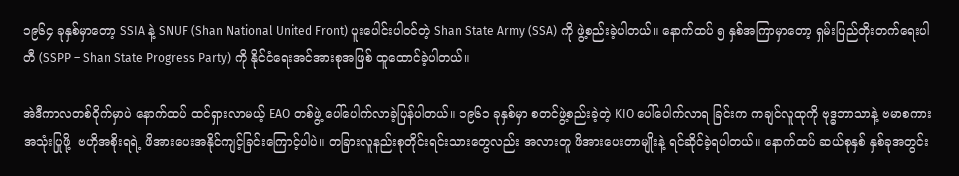၁၉၆၄ ခုနှစ်မှာတော့ SSIA နဲ့ SNUF (Shan National United Front) ပူးပေါင်းပါဝင်တဲ့ Shan State Army (SSA) ကို ဖွဲ့စည်းခဲ့ပါတယ်။ နောက်ထပ် ၅ နှစ်အကြာမှာတော့ ရှမ်းပြည်တိုးတက်ရေးပါတီ (SSPP – Shan State Progress Party) ကို နိုင်ငံရေးအင်အားစုအဖြစ် ထူထောင်ခဲ့ပါတယ်။

အဲဒီကာလတစ်ဝိုက်မှာပဲ နောက်ထပ် ထင်ရှားလာမယ့် EAO တစ်ဖွဲ့ ပေါ်ပေါက်လာခဲ့ပြန်ပါတယ်။ ၁၉၆၁ ခုနှစ်မှာ စတင်ဖွဲ့စည်းခဲ့တဲ့ KIO ပေါ်ပေါက်လာရ ခြင်းက ကချင်လူထုကို ဗုဒ္ဓဘာသာနဲ့ ဗမာစကား အသုံးပြုဖို့  ဗဟိုအစိုးရရဲ့ ဖိအားပေးအနိုင်ကျင့်ခြင်းကြောင့်ပါပဲ။ တခြားလူနည်းစုတိုင်းရင်းသားတွေလည်း အလားတူ ဖိအားပေးတာမျိုးနဲ့ ရင်ဆိုင်ခဲ့ရပါတယ်။ နောက်ထပ် ဆယ်စုနှစ် နှစ်ခုအတွင်း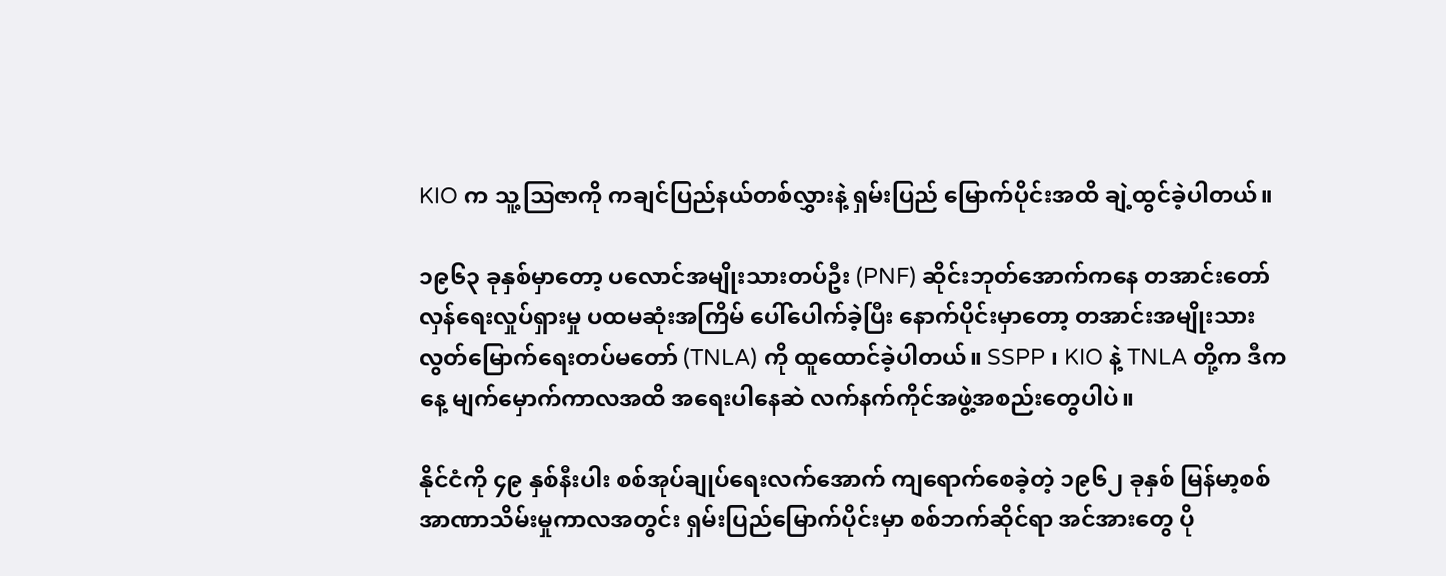KIO က သူ့ဩဇာကို ကချင်ပြည်နယ်တစ်လွှားနဲ့ ရှမ်းပြည် မြောက်ပိုင်းအထိ ချဲ့ထွင်ခဲ့ပါတယ်။

၁၉၆၃ ခုနှစ်မှာတော့ ပလောင်အမျိုးသားတပ်ဦး (PNF) ဆိုင်းဘုတ်အောက်ကနေ တအာင်းတော်လှန်ရေးလှုပ်ရှားမှု ပထမဆုံးအကြိမ် ပေါ်ပေါက်ခဲ့ပြီး နောက်ပိုင်းမှာတော့ တအာင်းအမျိုးသားလွတ်မြောက်ရေးတပ်မတော် (TNLA) ကို ထူထောင်ခဲ့ပါတယ်။ SSPP ၊ KIO နဲ့ TNLA တို့က ဒီကနေ့ မျက်မှောက်ကာလအထိ အရေးပါနေဆဲ လက်နက်ကိုင်အဖွဲ့အစည်းတွေပါပဲ။

နိုင်ငံကို ၄၉ နှစ်နီးပါး စစ်အုပ်ချုပ်ရေးလက်အောက် ကျရောက်စေခဲ့တဲ့ ၁၉၆၂ ခုနှစ် မြန်မာ့စစ်အာဏာသိမ်းမှုကာလအတွင်း ရှမ်းပြည်မြောက်ပိုင်းမှာ စစ်ဘက်ဆိုင်ရာ အင်အားတွေ ပို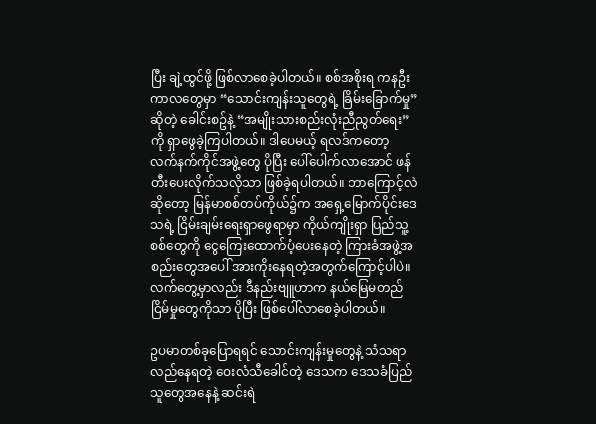ပြီး ချဲ့ထွင်ဖို့ ဖြစ်လာစေခဲ့ပါတယ်။ စစ်အစိုးရ ကနဦးကာလတွေမှာ “သောင်းကျန်းသူတွေရဲ့ ခြိမ်းခြောက်မှု” ဆိုတဲ့ ခေါင်းစဥ်နဲ့ “အမျိုးသားစည်းလုံးညီညွတ်ရေး” ကို ရှာဖွေခဲ့ကြပါတယ်။ ဒါပေမယ့် ရလဒ်ကတော့ လက်နက်ကိုင်အဖွဲ့တွေ ပိုပြီး ပေါ်ပေါက်လာအောင် ဖန်တီးပေးလိုက်သလိုသာ ဖြစ်ခဲ့ရပါတယ်။ ဘာကြောင့်လဲဆိုတော့ မြန်မာစစ်တပ်ကိုယ်၌က အရှေ့မြောက်ပိုင်းဒေသရဲ့ ငြိမ်းချမ်းရေးရှာဖွေရာမှာ ကိုယ်ကျိုးရှာ ပြည်သူ့စစ်တွေကို ငွေကြေးထောက်ပံ့ပေးနေတဲ့ ကြားခံအဖွဲ့အစည်းတွေအပေါ် အားကိုးနေရတဲ့အတွက်ကြောင့်ပါပဲ။ လက်တွေ့မှာလည်း ဒီနည်းဗျူဟာက နယ်မြေမတည်ငြိမ်မှုတွေကိုသာ ပိုပြီး ဖြစ်ပေါ်လာစေခဲ့ပါတယ်။

ဥပမာတစ်ခုပြောရရင် သောင်းကျန်းမှုတွေနဲ့ သံသရာလည်နေရတဲ့ ဝေးလံသီခေါင်တဲ့ ဒေသက ဒေသခံပြည်သူတွေအနေနဲ့ ဆင်းရဲ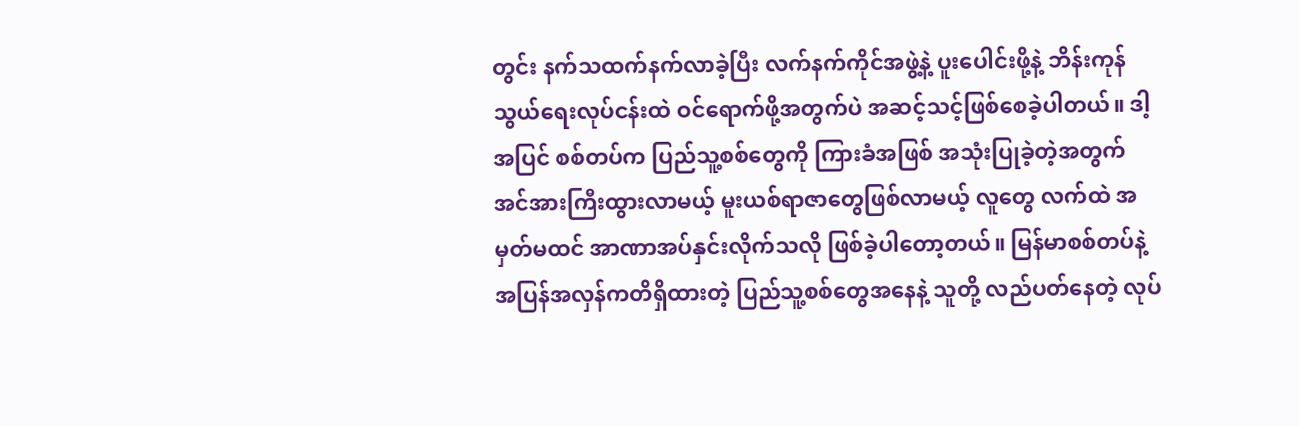တွင်း နက်သထက်နက်လာခဲ့ပြီး လက်နက်ကိုင်အဖွဲ့နဲ့ ပူးပေါင်းဖို့နဲ့ ဘိန်းကုန်သွယ်ရေးလုပ်ငန်းထဲ ဝင်ရောက်ဖို့အတွက်ပဲ အဆင့်သင့်ဖြစ်စေခဲ့ပါတယ်။ ဒါ့အပြင် စစ်တပ်က ပြည်သူ့စစ်တွေကို ကြားခံအဖြစ် အသုံးပြုခဲ့တဲ့အတွက် အင်အားကြီးထွားလာမယ့် မူးယစ်ရာဇာတွေဖြစ်လာမယ့် လူတွေ လက်ထဲ အမှတ်မထင် အာဏာအပ်နှင်းလိုက်သလို ဖြစ်ခဲ့ပါတော့တယ်။ မြန်မာစစ်တပ်နဲ့ အပြန်အလှန်ကတိရှိထားတဲ့ ပြည်သူ့စစ်တွေအနေနဲ့ သူတို့ လည်ပတ်နေတဲ့ လုပ်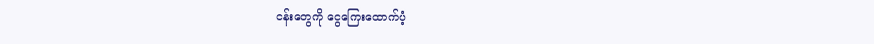ငန်းတွေကို ငွေကြေးထောက်ပံ့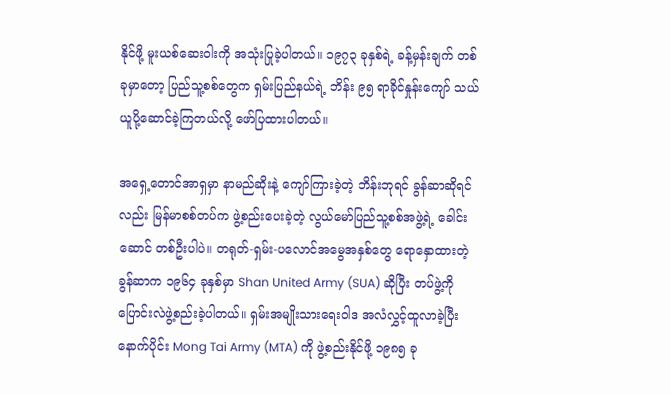နိုင်ဖို့ မူးယစ်ဆေးဝါးကို အသုံးပြုခဲ့ပါတယ်။ ၁၉၇၃ ခုနှစ်ရဲ့ ခန့်မှန်းချက် တစ်ခုမှာတော့ ပြည်သူ့စစ်တွေက ရှမ်းပြည်နယ်ရဲ့ ဘိန်း ၉၅ ရာခိုင်နှုန်းကျော် သယ်ယူပို့ဆောင်ခဲ့ကြတယ်လို့ ဖော်ပြထားပါတယ်။

အရှေ့တောင်အာရှမှာ နာမည်ဆိုးနဲ့ ကျော်ကြားခဲ့တဲ့ ဘိန်းဘုရင် ခွန်ဆာဆိုရင်လည်း မြန်မာစစ်တပ်က ဖွဲ့စည်းပေးခဲ့တဲ့ လွယ်မော်ပြည်သူ့စစ်အဖွဲ့ရဲ့ ခေါင်းဆောင် တစ်ဦးပါပဲ။ တရုတ်-ရှမ်း-ပလောင်အမွေအနှစ်တွေ ရောနှောထားတဲ့ ခွန်ဆာက ၁၉၆၄ ခုနှစ်မှာ Shan United Army (SUA) ဆိုပြီး တပ်ဖွဲ့ကို ပြောင်းလဲဖွဲ့စည်းခဲ့ပါတယ်။ ရှမ်းအမျိုးသားရေးဝါဒ အလံလွှင့်ထူလာခဲ့ပြီးနောက်ပိုင်း Mong Tai Army (MTA) ကို ဖွဲ့စည်းနိုင်ဖို့ ၁၉၈၅ ခု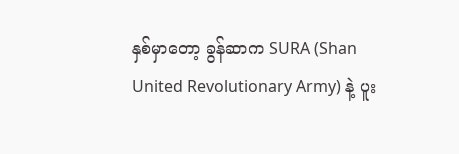နှစ်မှာတော့ ခွန်ဆာက SURA (Shan United Revolutionary Army) နဲ့ ပူး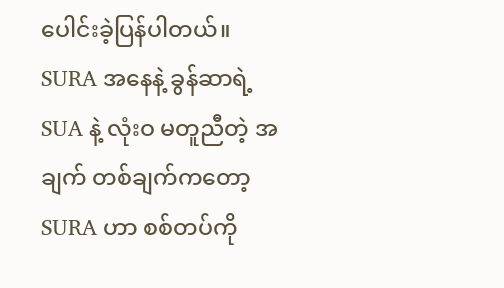ပေါင်းခဲ့ပြန်ပါတယ်။ SURA အနေနဲ့ ခွန်ဆာရဲ့ SUA နဲ့ လုံးဝ မတူညီတဲ့ အချက် တစ်ချက်ကတော့ SURA ဟာ စစ်တပ်ကို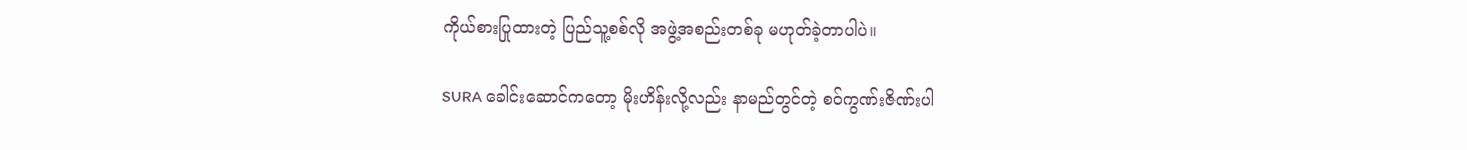ကိုယ်စားပြုထားတဲ့ ပြည်သူ့စစ်လို အဖွဲ့အစည်းတစ်ခု မဟုတ်ခဲ့တာပါပဲ။

SURA ခေါင်းဆောင်ကတော့ မိုးဟိန်းလို့လည်း နာမည်တွင်တဲ့ စဝ်ကွဏ်းဇိဏ်းပါ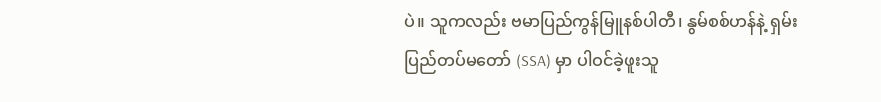ပဲ။ သူကလည်း ဗမာပြည်ကွန်မြူနစ်ပါတီ၊ နွမ်စစ်ဟန်နဲ့ ရှမ်းပြည်တပ်မတော် (SSA) မှာ ပါဝင်ခဲ့ဖူးသူ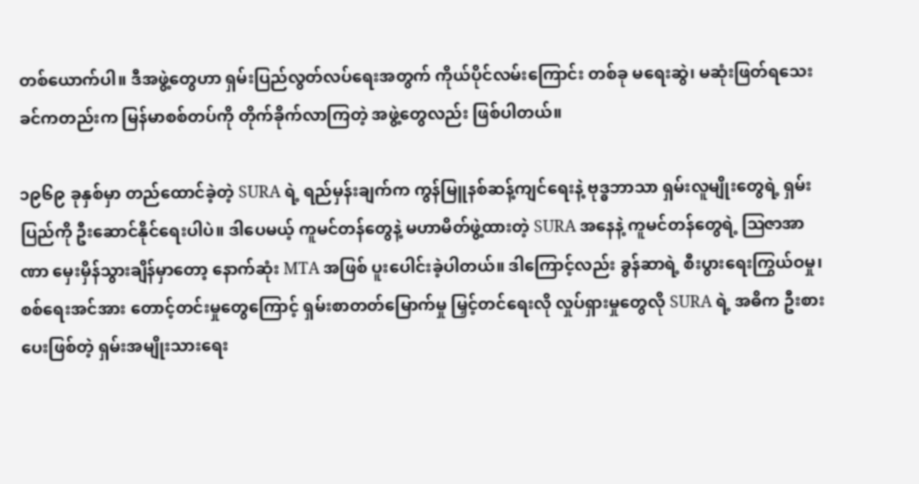တစ်ယောက်ပါ။ ဒီအဖွဲ့တွေဟာ ရှမ်းပြည်လွတ်လပ်ရေးအတွက် ကိုယ်ပိုင်လမ်းကြောင်း တစ်ခု မရေးဆွဲ၊ မဆုံးဖြတ်ရသေးခင်ကတည်းက မြန်မာစစ်တပ်ကို တိုက်ခိုက်လာကြတဲ့ အဖွဲ့တွေလည်း ဖြစ်ပါတယ်။

၁၉၆၉ ခုနှစ်မှာ တည်ထောင်ခဲ့တဲ့ SURA ရဲ့ ရည်မှန်းချက်က ကွန်မြူနစ်ဆန့်ကျင်ရေးနဲ့ ဗုဒ္ဓဘာသာ ရှမ်းလူမျိုးတွေရဲ့ ရှမ်းပြည်ကို ဦးဆောင်နိုင်ရေးပါပဲ။ ဒါပေမယ့် ကူမင်တန်တွေနဲ့ မဟာမိတ်ဖွဲ့ထားတဲ့ SURA အနေနဲ့ ကူမင်တန်တွေရဲ့ ဩဇာအာဏာ မှေးမှိန်သွားချိန်မှာတော့ နောက်ဆုံး MTA အဖြစ် ပူးပေါင်းခဲ့ပါတယ်။ ဒါကြောင့်လည်း ခွန်ဆာရဲ့ စီးပွားရေးကြွယ်ဝမှု၊ စစ်ရေးအင်အား တောင့်တင်းမှုတွေကြောင့် ရှမ်းစာတတ်မြောက်မှု မြှင့်တင်ရေးလို လှုပ်ရှားမှုတွေလို SURA ရဲ့ အဓိက ဦးစားပေးဖြစ်တဲ့ ရှမ်းအမျိုးသားရေး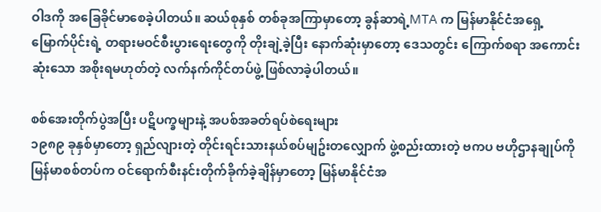ဝါဒကို အခြေခိုင်မာစေခဲ့ပါတယ်။ ဆယ်စုနှစ် တစ်ခုအကြာမှာတော့ ခွန်ဆာရဲ့MTA က မြန်မာနိုင်ငံအရှေ့မြောက်ပိုင်းရဲ့ တရားမဝင်စီးပွားရေးတွေကို တိုးချဲ့ခဲ့ပြီး နောက်ဆုံးမှာတော့ ဒေသတွင်း ကြောက်စရာ အကောင်းဆုံးသော အစိုးရမဟုတ်တဲ့ လက်နက်ကိုင်တပ်ဖွဲ့ ဖြစ်လာခဲ့ပါတယ်။

စစ်အေးတိုက်ပွဲအပြီး ပဋိပက္ခများနဲ့ အပစ်အခတ်ရပ်စဲရေးများ
၁၉၈၉ ခုနှစ်မှာတော့ ရှည်လျားတဲ့ တိုင်းရင်းသားနယ်စပ်မျဥ်းတလျှောက် ဖွဲ့စည်းထားတဲ့ ဗကပ ဗဟိုဌာနချုပ်ကို မြန်မာစစ်တပ်က ဝင်ရောက်စီးနင်းတိုက်ခိုက်ခဲ့ချိန်မှာတော့ မြန်မာနိုင်ငံအ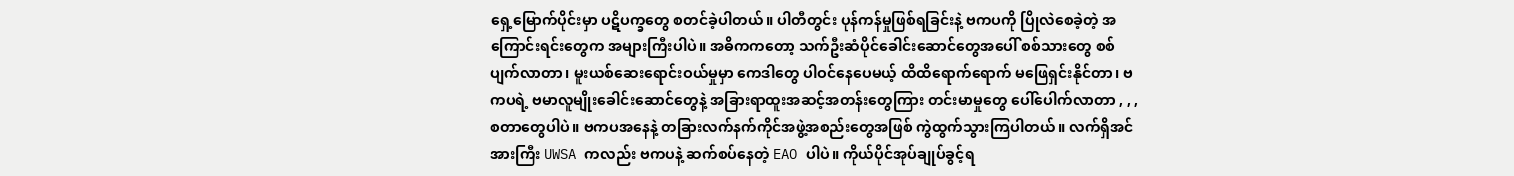ရှေ့မြောက်ပိုင်းမှာ ပဋိပက္ခတွေ စတင်ခဲ့ပါတယ်။ ပါတီတွင်း ပုန်ကန်မှုဖြစ်ရခြင်းနဲ့ ဗကပကို ပြိုလဲစေခဲ့တဲ့ အကြောင်းရင်းတွေက အများကြီးပါပဲ။ အဓိကကတော့ သက်ဦးဆံပိုင်ခေါင်းဆောင်တွေအပေါ် စစ်သားတွေ စစ်ပျက်လာတာ၊ မူးယစ်ဆေးရောင်းဝယ်မှုမှာ ကေဒါတွေ ပါဝင်နေပေမယ့် ထိထိရောက်ရောက် မဖြေရှင်းနိုင်တာ၊ ဗကပရဲ့ ဗမာလူမျိုးခေါင်းဆောင်တွေနဲ့ အခြားရာထူးအဆင့်အတန်းတွေကြား တင်းမာမှုတွေ ပေါ်ပေါက်လာတာ , , ,စတာတွေပါပဲ။ ဗကပအနေနဲ့ တခြားလက်နက်ကိုင်အဖွဲ့အစည်းတွေအဖြစ် ကွဲထွက်သွားကြပါတယ်။ လက်ရှိအင်အားကြီး UWSA ကလည်း ဗကပနဲ့ ဆက်စပ်နေတဲ့ EAO ပါပဲ။ ကိုယ်ပိုင်အုပ်ချုပ်ခွင့်ရ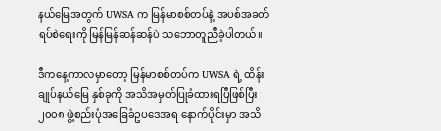နယ်မြေအတွက် UWSA က မြန်မာစစ်တပ်နဲ့ အပစ်အခတ်ရပ်စဲရေးကို မြန်မြန်ဆန်ဆန်ပဲ သဘောတူညီခဲ့ပါတယ်။

ဒီကနေ့ကာလမှာတော့ မြန်မာစစ်တပ်က UWSA ရဲ့ ထိန်းချုပ်နယ်မြေ နှစ်ခုကို အသိအမှတ်ပြုခံထားရပြီဖြစ်ပြီး ၂၀၀၈ ဖွဲ့စည်းပုံအခြေခံဥပဒေအရ နောက်ပိုင်းမှာ အသိ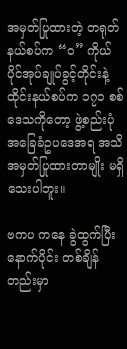အမှတ်ပြုထားတဲ့ တရုတ်နယ်စပ်က “ဝ” ကိုယ်ပိုင်အုပ်ချုပ်ခွင့်တိုင်းနဲ့ ထိုင်းနယ်စပ်က ၁၇၁ စစ်ဒေသကိုတော့ ဖွဲ့စည်းပုံအခြေခံဥပဒေအရ အသိအမှတ်ပြုထားတာမျိုး မရှိသေးပါဘူး။

ဗကပ ကနေ ခွဲထွက်ပြီးနောက်ပိုင်း တစ်ချိန်တည်းမှာ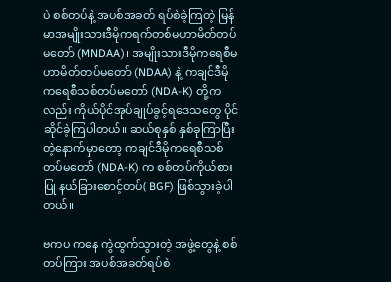ပဲ စစ်တပ်နဲ့ အပစ်အခတ် ရပ်စဲခဲ့ကြတဲ့ မြန်မာအမျိုးသားဒီမိုကရက်တစ်မဟာမိတ်တပ်မတော် (MNDAA)၊ အမျိုးသားဒီမိုကရေစီမဟာမိတ်တပ်မတော် (NDAA) နဲ့ ကချင်ဒီမိုကရေစီသစ်တပ်မတော် (NDA-K) တို့ကလည်း ကိုယ်ပိုင်အုပ်ချုပ်ခွင့်ရဒေသတွေ ပိုင်ဆိုင်ခဲ့ကြပါတယ်။ ဆယ်စုနှစ် နှစ်ခုကြာပြီးတဲ့နောက်မှာတော့ ကချင်ဒီမိုကရေစီသစ်တပ်မတော် (NDA-K) က စစ်တပ်ကိုယ်စားပြု နယ်ခြားစောင့်တပ်( BGF) ဖြစ်သွားခဲ့ပါတယ်။

ဗကပ ကနေ ကွဲထွက်သွားတဲ့ အဖွဲ့တွေနဲ့ စစ်တပ်ကြား အပစ်အခတ်ရပ်စဲ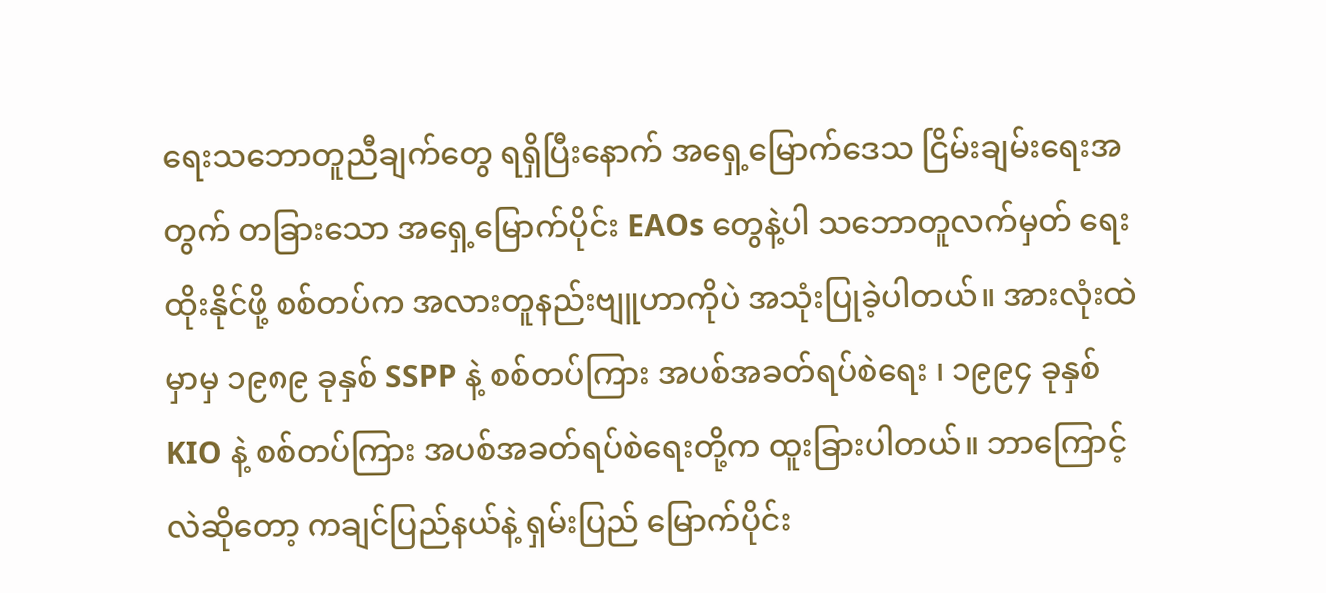ရေးသဘောတူညီချက်တွေ ရရှိပြီးနောက် အရှေ့မြောက်ဒေသ ငြိမ်းချမ်းရေးအတွက် တခြားသော အရှေ့မြောက်ပိုင်း EAOs တွေနဲ့ပါ သဘောတူလက်မှတ် ရေးထိုးနိုင်ဖို့ စစ်တပ်က အလားတူနည်းဗျူဟာကိုပဲ အသုံးပြုခဲ့ပါတယ်။ အားလုံးထဲမှာမှ ၁၉၈၉ ခုနှစ် SSPP နဲ့ စစ်တပ်ကြား အပစ်အခတ်ရပ်စဲရေး ၊ ၁၉၉၄ ခုနှစ် KIO နဲ့ စစ်တပ်ကြား အပစ်အခတ်ရပ်စဲရေးတို့က ထူးခြားပါတယ်။ ဘာကြောင့်လဲဆိုတော့ ကချင်ပြည်နယ်နဲ့ ရှမ်းပြည် မြောက်ပိုင်း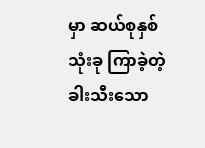မှာ ဆယ်စုနှစ် သုံးခု ကြာခဲ့တဲ့ ခါးသီးသော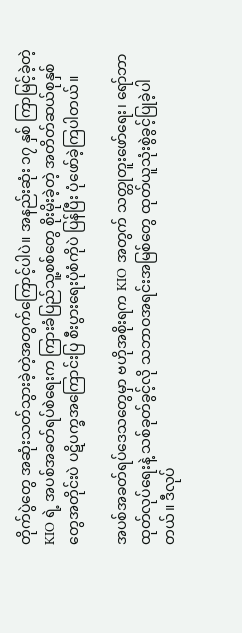တိုက်ပွဲတွေ အဆုံးသတ်သွားခဲ့တဲ့အတွက်ကြောင့်ပါပဲ။ အနည်းဆုံး ၁၇ နှစ် ကြာမြင့်ခဲ့တဲ့ KIO ရဲ့ အပစ်အခတ်ရပ်စဲရေးက ကြားခံပြည်သူ့စစ်တွေ စိုးမိုးခဲ့တဲ့ အတိတ်ဆယ်စုနှစ်တွေအတိုင်းပဲ ပဋိပက္ခအကြောင်းပြ စီးပွားရေးပုံစံကိုပဲ ပြန်ပြီး ပုံဖော်ခဲ့ကြပါတယ်။

အပစ်အခတ်ရပ်ဒေသတွေမှာ ဗဟိုအစိုးရက KIO အတွက် သတ္တုတူးဖော်ရေး၊ ရော်ဘာထုတ်လုပ်ရေးနဲ့ သစ်ခုတ်ခွင့်လို သဘာဝအရင်းအမြစ်တွေ ထုတ်ယူသုံးစွဲခွင့်ပြုခဲ့ပါတယ်။ ဒီလုပ်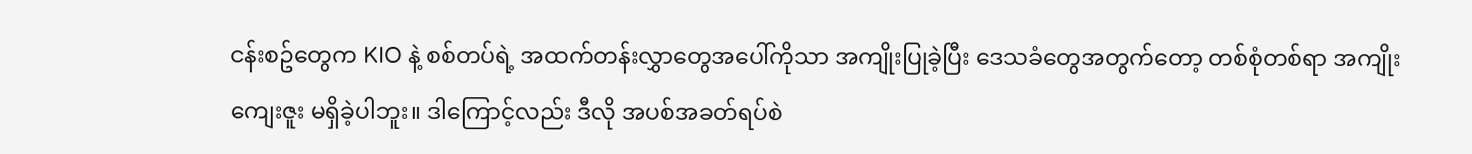ငန်းစဥ်တွေက KIO နဲ့ စစ်တပ်ရဲ့ အထက်တန်းလွှာတွေအပေါ်ကိုသာ အကျိုးပြုခဲ့ပြီး ဒေသခံတွေအတွက်တော့ တစ်စုံတစ်ရာ အကျိုးကျေးဇူး မရှိခဲ့ပါဘူး။ ဒါကြောင့်လည်း ဒီလို အပစ်အခတ်ရပ်စဲ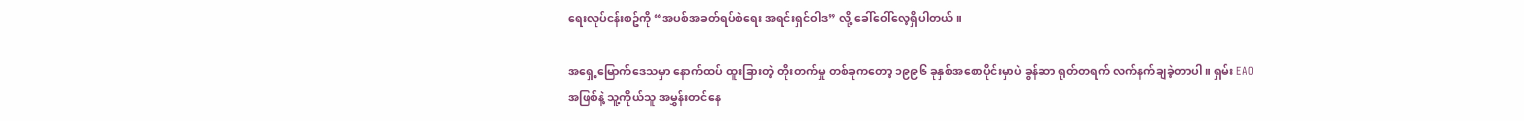ရေးလုပ်ငန်းစဥ်ကို “အပစ်အခတ်ရပ်စဲရေး အရင်းရှင်ဝါဒ” လို့ ခေါ်ဝေါ်လေ့ရှိပါတယ်။

အရှေ့မြောက်ဒေသမှာ နောက်ထပ် ထူးခြားတဲ့ တိုးတက်မှု တစ်ခုကတော့ ၁၉၉၆ ခုနှစ်အစောပိုင်းမှာပဲ ခွန်ဆာ ရုတ်တရက် လက်နက်ချခဲ့တာပါ။ ရှမ်း EAO အဖြစ်နဲ့ သူ့ကိုယ်သူ အမွှန်းတင်နေ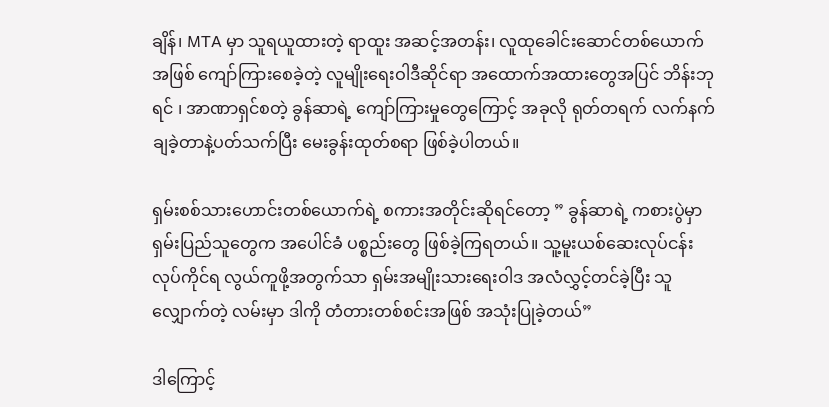ချိန်၊ MTA မှာ သူရယူထားတဲ့ ရာထူး အဆင့်အတန်း၊ လူထုခေါင်းဆောင်တစ်ယောက်အဖြစ် ကျော်ကြားစေခဲ့တဲ့ လူမျိုးရေးဝါဒီဆိုင်ရာ အထောက်အထားတွေအပြင် ဘိန်းဘုရင် ၊ အာဏာရှင်စတဲ့ ခွန်ဆာရဲ့ ကျော်ကြားမှုတွေကြောင့် အခုလို ရုတ်တရက် လက်နက်ချခဲ့တာနဲ့ပတ်သက်ပြီး မေးခွန်းထုတ်စရာ ဖြစ်ခဲ့ပါတယ်။

ရှမ်းစစ်သားဟောင်းတစ်ယောက်ရဲ့ စကားအတိုင်းဆိုရင်တော့ ” ခွန်ဆာရဲ့ ကစားပွဲမှာ ရှမ်းပြည်သူတွေက အပေါင်ခံ ပစ္စည်းတွေ ဖြစ်ခဲ့ကြရတယ်။ သူ့မူးယစ်ဆေးလုပ်ငန်း လုပ်ကိုင်ရ လွယ်ကူဖို့အတွက်သာ ရှမ်းအမျိုးသားရေးဝါဒ အလံလွှင့်တင်ခဲ့ပြီး သူလျှောက်တဲ့ လမ်းမှာ ဒါကို တံတားတစ်စင်းအဖြစ် အသုံးပြုခဲ့တယ်”

ဒါကြောင့်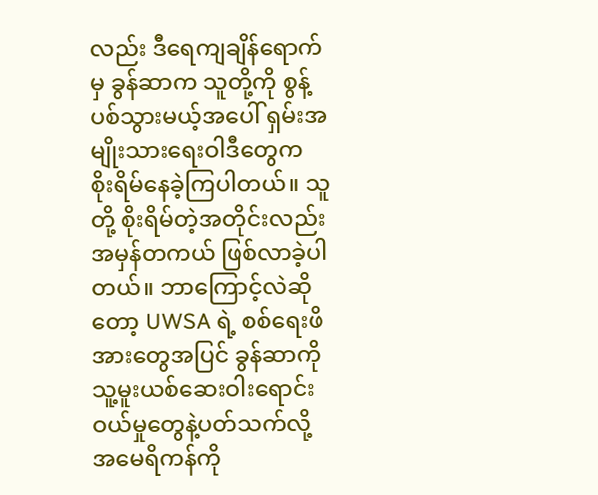လည်း ဒီရေကျချိန်ရောက်မှ ခွန်ဆာက သူတို့ကို စွန့်ပစ်သွားမယ့်အပေါ် ရှမ်းအမျိုးသားရေးဝါဒီတွေက စိုးရိမ်နေခဲ့ကြပါတယ်။ သူတို့ စိုးရိမ်တဲ့အတိုင်းလည်း အမှန်တကယ် ဖြစ်လာခဲ့ပါတယ်။ ဘာကြောင့်လဲဆိုတော့ UWSA ရဲ့ စစ်ရေးဖိအားတွေအပြင် ခွန်ဆာကို သူ့မူးယစ်ဆေးဝါးရောင်းဝယ်မှုတွေနဲ့ပတ်သက်လို့ အမေရိကန်ကို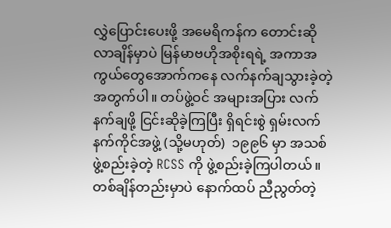လွှဲပြောင်းပေးဖို့ အမေရိကန်က တောင်းဆိုလာချိန်မှာပဲ မြန်မာဗဟိုအစိုးရရဲ့ အကာအကွယ်တွေအောက်ကနေ လက်နက်ချသွားခဲ့တဲ့အတွက်ပါ။ တပ်ဖွဲ့ဝင် အများအပြား လက်နက်ချဖို့ ငြင်းဆိုခဲ့ကြပြီး ရှိရင်းစွဲ ရှမ်းလက်နက်ကိုင်အဖွဲ့ (သို့မဟုတ်)  ၁၉၉၆ မှာ အသစ်ဖွဲ့စည်းခဲ့တဲ့ RCSS ကို ဖွဲ့စည်းခဲ့ကြပါတယ်။ တစ်ချိန်တည်းမှာပဲ နောက်ထပ် ညီညွတ်တဲ့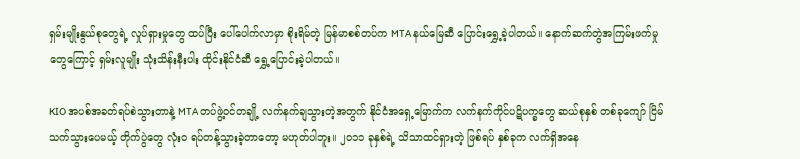ရှမ်းမျိုးနွယ်စုတွေရဲ့ လှုပ်ရှားမှုတွေ ထပ်ပြီး ပေါ်ပေါက်လာမှာ စိုးရိမ်တဲ့ မြန်မာစစ်တပ်က MTA နယ်မြေဆီ ပြောင်းရွှေ့ခဲ့ပါတယ်။ နောက်ဆက်တွဲအကြမ်းဖက်မှုတွေကြောင့် ရှမ်းလူမျိုး သုံးသိန်းနီးပါး ထိုင်းနိုင်ငံဆီ ရွှေ့ပြောင်းခဲ့ပါတယ်။

KIO အပစ်အခတ်ရပ်စဲသွားတာနဲ့ MTA တပ်ဖွဲ့ဝင်တချို့ လက်နက်ချသွားတဲ့အတွက် နိုင်ငံအရှေ့မြောက်က လက်နက်ကိုင်ပဋိပက္ခတွေ ဆယ်စုနှစ် တစ်ခုကျော် ငြိမ်သက်သွားပေမယ့် တိုက်ပွဲတွေ လုံးဝ ရပ်တန့်သွားခဲ့တာတော့ မဟုတ်ပါဘူး။ ၂၀၁၁ ခုနှစ်ရဲ့ သိသာထင်ရှားတဲ့ ဖြစ်ရပ် နှစ်ခုက လက်ရှိအနေ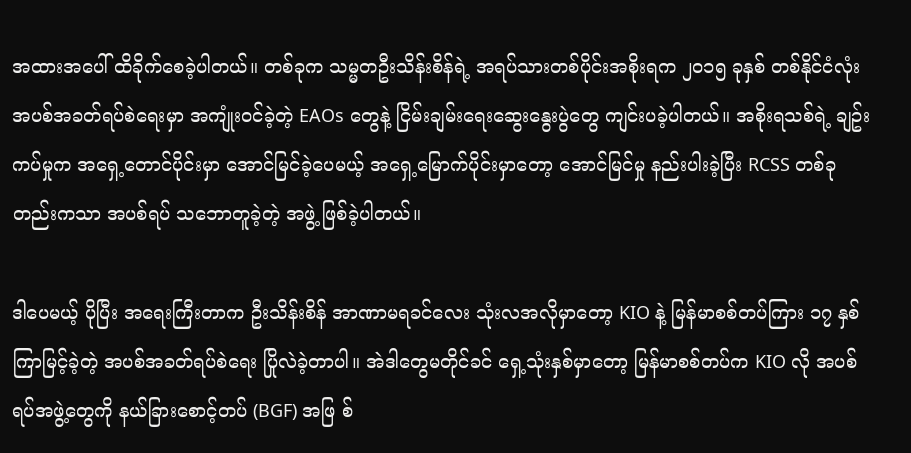အထားအပေါ် ထိခိုက်စေခဲ့ပါတယ်။ တစ်ခုက သမ္မတဦးသိန်းစိန်ရဲ့ အရပ်သားတစ်ပိုင်းအစိုးရက ၂၀၁၅ ခုနှစ် တစ်နိုင်ငံလုံး အပစ်အခတ်ရပ်စဲရေးမှာ အကျုံးဝင်ခဲ့တဲ့ EAOs တွေနဲ့ ငြိမ်းချမ်းရေးဆွေးနွေးပွဲတွေ ကျင်းပခဲ့ပါတယ်။ အစိုးရသစ်ရဲ့ ချဥ်းကပ်မှုက အရှေ့တောင်ပိုင်းမှာ အောင်မြင်ခဲ့ပေမယ့် အရှေ့မြောက်ပိုင်းမှာတော့ အောင်မြင်မှု နည်းပါးခဲ့ပြီး RCSS တစ်ခုတည်းကသာ အပစ်ရပ် သဘောတူခဲ့တဲ့ အဖွဲ့ ဖြစ်ခဲ့ပါတယ်။

ဒါပေမယ့် ပိုပြီး အရေးကြီးတာက ဦးသိန်းစိန် အာဏာမရခင်လေး သုံးလအလိုမှာတော့ KIO နဲ့ မြန်မာစစ်တပ်ကြား ၁၇ နှစ်ကြာမြင့်ခဲ့တဲ့ အပစ်အခတ်ရပ်စဲရေး ပြိုလဲခဲ့တာပါ။ အဲဒါတွေမတိုင်ခင် ရှေ့သုံးနှစ်မှာတော့ မြန်မာစစ်တပ်က KIO လို အပစ်ရပ်အဖွဲ့တွေကို နယ်ခြားစောင့်တပ် (BGF) အဖြ စ်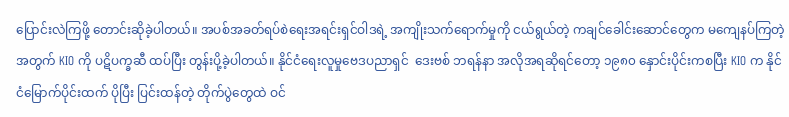ပြောင်းလဲကြဖို့ တောင်းဆိုခဲ့ပါတယ်။ အပစ်အခတ်ရပ်စဲရေးအရင်းရှင်ဝါဒရဲ့ အကျိုးသက်ရောက်မှုကို ငယ်ရွယ်တဲ့ ကချင်ခေါင်းဆောင်တွေက မကျေနပ်ကြတဲ့အတွက် KIO ကို ပဋိပက္ခဆီ ထပ်ပြီး တွန်းပို့ခဲ့ပါတယ်။ နိုင်ငံရေးလူမှုဗေဒပညာရှင်  ဒေးဗစ် ဘရန်နာ အလိုအရဆိုရင်တော့ ၁၉၈၀ နှောင်းပိုင်းကစပြီး KIO က နိုင်ငံမြောက်ပိုင်းထက် ပိုပြီး ပြင်းထန်တဲ့ တိုက်ပွဲတွေထဲ ဝင်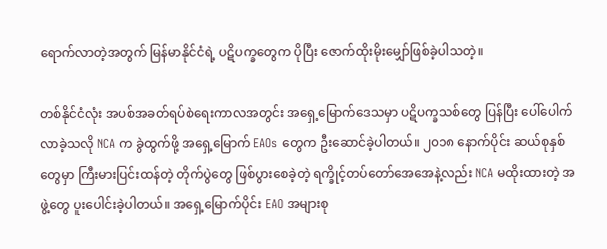ရောက်လာတဲ့အတွက် မြန်မာနိုင်ငံရဲ့ ပဋိပက္ခတွေက ပိုပြီး ဇောက်ထိုးမိုးမျှော်ဖြစ်ခဲ့ပါသတဲ့။

တစ်နိုင်ငံလုံး အပစ်အခတ်ရပ်စဲရေးကာလအတွင်း အရှေ့မြောက်ဒေသမှာ ပဋိပက္ခသစ်တွေ ပြန်ပြီး ပေါ်ပေါက်လာခဲ့သလို NCA က ခွဲထွက်ဖို့ အရှေ့မြောက် EAOs တွေက ဦးဆောင်ခဲ့ပါတယ်။ ၂၀၁၈ နောက်ပိုင်း ဆယ်စုနှစ်တွေမှာ ကြီးမားပြင်းထန်တဲ့ တိုက်ပွဲတွေ ဖြစ်ပွားစေခဲ့တဲ့ ရက္ခိုင့်တပ်တော်အေအေနဲ့လည်း NCA မထိုးထားတဲ့ အဖွဲ့တွေ ပူးပေါင်းခဲ့ပါတယ်။ အရှေ့မြောက်ပိုင်း EAO အများစု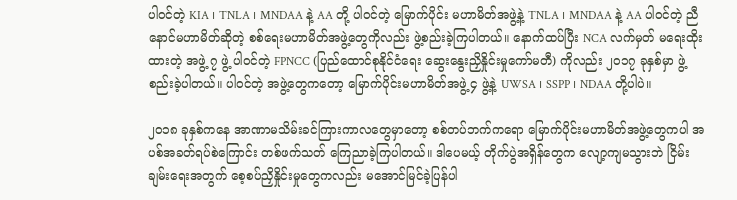ပါဝင်တဲ့ KIA ၊ TNLA ၊ MNDAA နဲ့ AA တို့ ပါဝင်တဲ့ မြောက်ပိုင်း မဟာမိတ်အဖွဲ့နဲ့ TNLA ၊ MNDAA နဲ့ AA ပါဝင်တဲ့ ညီနောင်မဟာမိတ်ဆိုတဲ့ စစ်ရေးမဟာမိတ်အဖွဲ့တွေကိုလည်း ဖွဲ့စည်းခဲ့ကြပါတယ်။ နောက်ထပ်ပြီး NCA လက်မှတ် မရေးထိုးထားတဲ့ အဖွဲ့ ၇ ဖွဲ့ ပါဝင်တဲ့ FPNCC (ပြည်ထောင်စုနိုင်ငံရေး ဆွေးနွေးညှိနှိုင်းမှုကော်မတီ) ကိုလည်း ၂၀၁၇ ခုနှစ်မှာ ဖွဲ့စည်းခဲ့ပါတယ်။ ပါဝင်တဲ့ အဖွဲ့တွေကတော့ မြောက်ပိုင်းမဟာမိတ်အဖွဲ့ ၄ ဖွဲ့နဲ့ UWSA ၊ SSPP ၊ NDAA တို့ပါပဲ။

၂၀၁၈ ခုနှစ်ကနေ အာဏာမသိမ်းခင်ကြားကာလတွေမှာတော့ စစ်တပ်ဘက်ကရော မြောက်ပိုင်းမဟာမိတ်အဖွဲ့တွေကပါ အပစ်အခတ်ရပ်စဲကြောင်း တစ်ဖက်သတ် ကြေညာခဲ့ကြပါတယ်။ ဒါပေမယ့် တိုက်ပွဲအရှိန်တွေက လျော့ကျမသွားဘဲ ငြိမ်းချမ်းရေးအတွက် စေ့စပ်ညှိနှိုင်းမှုတွေကလည်း မအောင်မြင်ခဲ့ပြန်ပါ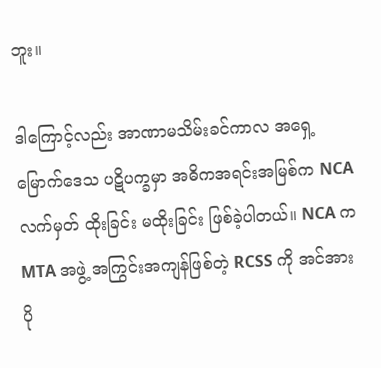ဘူး။

ဒါကြောင့်လည်း အာဏာမသိမ်းခင်ကာလ အရှေ့မြောက်ဒေသ ပဋိပက္ခမှာ အဓိကအရင်းအမြစ်က NCA လက်မှတ် ထိုးခြင်း မထိုးခြင်း ဖြစ်ခဲ့ပါတယ်။ NCA က MTA အဖွဲ့ အကြွင်းအကျန်ဖြစ်တဲ့ RCSS ကို အင်အား ပို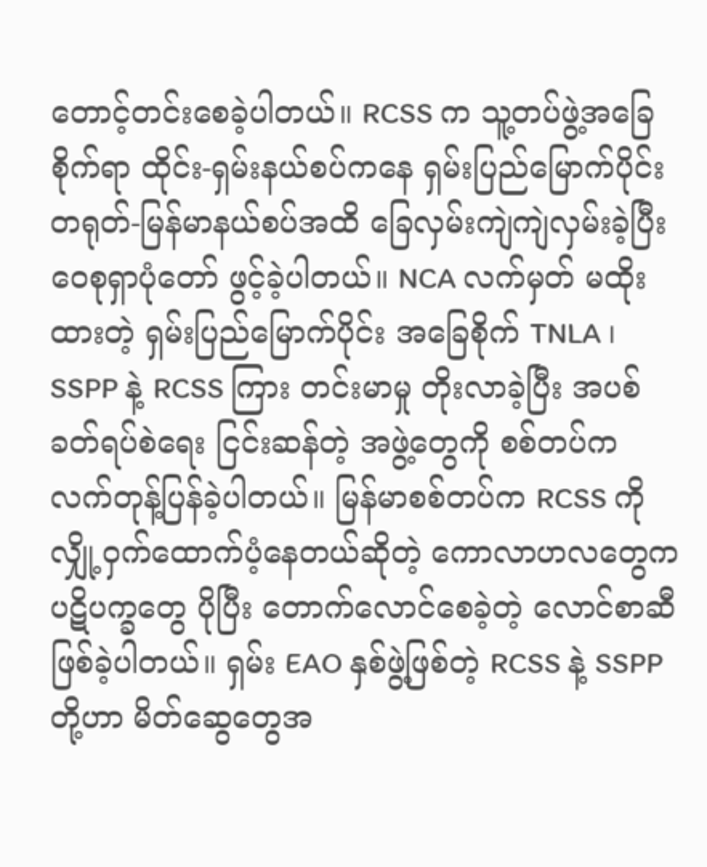တောင့်တင်းစေခဲ့ပါတယ်။ RCSS က သူ့တပ်ဖွဲ့အခြေစိုက်ရာ ထိုင်း-ရှမ်းနယ်စပ်ကနေ ရှမ်းပြည်မြောက်ပိုင်း တရုတ်-မြန်မာနယ်စပ်အထိ ခြေလှမ်းကျဲကျဲလှမ်းခဲ့ပြီး ဝေစုရှာပုံတော် ဖွင့်ခဲ့ပါတယ်။ NCA လက်မှတ် မထိုးထားတဲ့ ရှမ်းပြည်မြောက်ပိုင်း အခြေစိုက် TNLA ၊ SSPP နဲ့ RCSS ကြား တင်းမာမှု တိုးလာခဲ့ပြီး အပစ်ခတ်ရပ်စဲရေး ငြင်းဆန်တဲ့ အဖွဲ့တွေကို စစ်တပ်က လက်တုန့်ပြန်ခဲ့ပါတယ်။ မြန်မာစစ်တပ်က RCSS ကို လျှို့ဝှက်ထောက်ပံ့နေတယ်ဆိုတဲ့ ကောလာဟလတွေက ပဋိပက္ခတွေ ပိုပြီး တောက်လောင်စေခဲ့တဲ့ လောင်စာဆီ ဖြစ်ခဲ့ပါတယ်။ ရှမ်း EAO နှစ်ဖွဲ့ဖြစ်တဲ့ RCSS နဲ့ SSPP တို့ဟာ မိတ်ဆွေတွေအ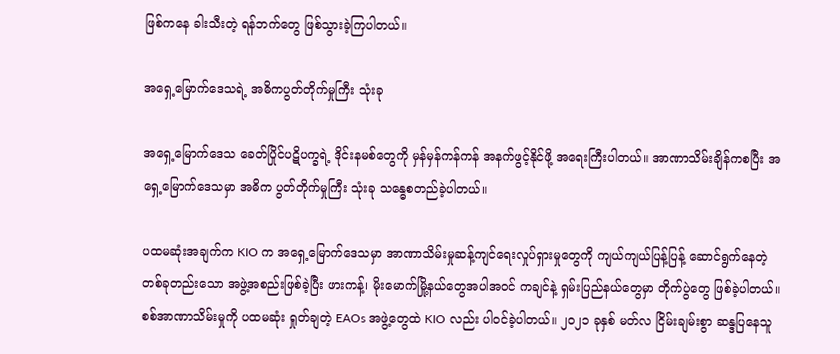ဖြစ်ကနေ ခါးသီးတဲ့ ရန်ဘက်တွေ ဖြစ်သွားခဲ့ကြပါတယ်။

အရှေ့မြောက်ဒေသရဲ့ အဓိကပွတ်တိုက်မှုကြီး သုံးခု

အရှေ့မြောက်ဒေသ ခေတ်ပြိုင်ပဋိပက္ခရဲ့ ဒိုင်းနမစ်တွေကို မှန်မှန်ကန်ကန် အနက်ဖွင့်နိုင်ဖို့ အရေးကြီးပါတယ်။ အာဏာသိမ်းချိန်ကစပြီး အရှေ့မြောက်ဒေသမှာ အဓိက ပွတ်တိုက်မှုကြီး သုံးခု သန္ဓေစတည်ခဲ့ပါတယ်။

ပထမဆုံးအချက်က KIO က အရှေ့မြောက်ဒေသမှာ အာဏာသိမ်းမှုဆန့်ကျင်ရေးလှုပ်ရှားမှုတွေကို ကျယ်ကျယ်ပြန့်ပြန့် ဆောင်ရွက်နေတဲ့ တစ်ခုတည်းသော အဖွဲ့အစည်းဖြစ်ခဲ့ပြီး ဖားကန့်၊ မိုးမောက်မြို့နယ်တွေအပါအဝင် ကချင်နဲ့ ရှမ်းပြည်နယ်တွေမှာ တိုက်ပွဲတွေ ဖြစ်ခဲ့ပါတယ်။ စစ်အာဏာသိမ်းမှုကို ပထမဆုံး ရှုတ်ချတဲ့ EAOs အဖွဲ့တွေထဲ KIO လည်း ပါဝင်ခဲ့ပါတယ်။ ၂၀၂၁ ခုနှစ် မတ်လ ငြိမ်းချမ်းစွာ ဆန္ဒပြနေသူ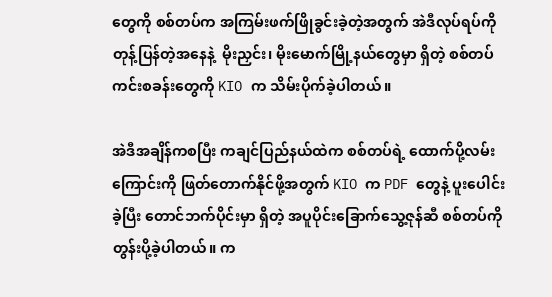တွေကို စစ်တပ်က အကြမ်းဖက်ဖြိုခွင်းခဲ့တဲ့အတွက် အဲဒီလုပ်ရပ်ကို တုန့်ပြန်တဲ့အနေနဲ့  မိုးညှင်း၊ မိုးမောက်မြို့နယ်တွေမှာ ရှိတဲ့ စစ်တပ်ကင်းစခန်းတွေကို KIO က သိမ်းပိုက်ခဲ့ပါတယ်။

အဲဒီအချိန်ကစပြီး ကချင်ပြည်နယ်ထဲက စစ်တပ်ရဲ့ ထောက်ပို့လမ်းကြောင်းကို ဖြတ်တောက်နိုင်ဖို့အတွက် KIO က PDF တွေနဲ့ ပူးပေါင်းခဲ့ပြီး တောင်ဘက်ပိုင်းမှာ ရှိတဲ့ အပူပိုင်းခြောက်သွေ့ဇုန်ဆီ စစ်တပ်ကို တွန်းပို့ခဲ့ပါတယ်။ က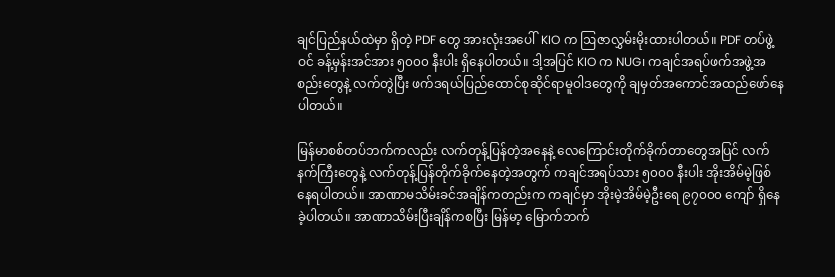ချင်ပြည်နယ်ထဲမှာ ရှိတဲ့ PDF တွေ အားလုံးအပေါ်  KIO က ဩဇာလွှမ်းမိုးထားပါတယ်။ PDF တပ်ဖွဲ့ဝင် ခန့်မှန်းအင်အား ၅၀၀၀ နီးပါး ရှိနေပါတယ်။ ဒါ့အပြင် KIO က NUG၊ ကချင်အရပ်ဖက်အဖွဲ့အစည်းတွေနဲ့ လက်တွဲပြီး ဖက်ဒရယ်ပြည်ထောင်စုဆိုင်ရာမူဝါဒတွေကို ချမှတ်အကောင်အထည်ဖော်နေပါတယ်။

မြန်မာစစ်တပ်ဘက်ကလည်း လက်တုန့်ပြန်တဲ့အနေနဲ့ လေကြောင်းတိုက်ခိုက်တာတွေအပြင် လက်နက်ကြီးတွေနဲ့ လက်တုန့်ပြန်တိုက်ခိုက်နေတဲ့အတွက် ကချင်အရပ်သား ၅၀၀၀ နီးပါး အိုးအိမ်မဲ့ဖြစ်နေရပါတယ်။ အာဏာမသိမ်းခင်အချိန်ကတည်းက ကချင်မှာ အိုးမဲ့အိမ်မဲ့ဦးရေ ၉၇၀၀၀ ကျော် ရှိနေခဲ့ပါတယ်။ အာဏာသိမ်းပြီးချိန်ကစပြီး မြန်မာ့ မြောက်ဘက်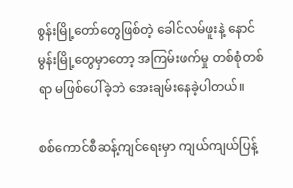စွန်းမြို့တော်တွေဖြစ်တဲ့ ခေါင်လမ်ဖူးနဲ့ နောင်မွန်းမြို့တွေမှာတော့ အကြမ်းဖက်မှု တစ်စုံတစ်ရာ မဖြစ်ပေါ်ခဲ့ဘဲ အေးချမ်းနေခဲ့ပါတယ်။

စစ်ကောင်စီဆန့်ကျင်ရေးမှာ ကျယ်ကျယ်ပြန့်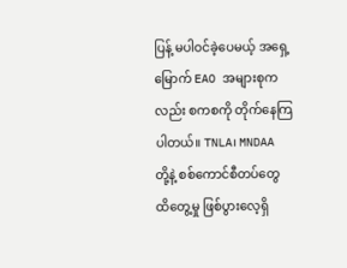ပြန့် မပါဝင်ခဲ့ပေမယ့် အရှေ့မြောက် EAO အများစုကလည်း စကစကို တိုက်နေကြပါတယ်။ TNLA၊ MNDAA တို့နဲ့ စစ်ကောင်စီတပ်တွေ ထိတွေ့မှု ဖြစ်ပွားလေ့ရှိ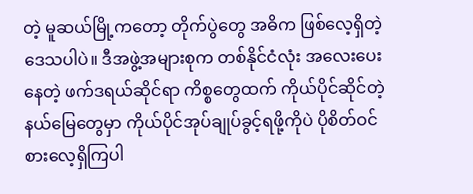တဲ့ မူဆယ်မြို့ကတော့ တိုက်ပွဲတွေ အဓိက ဖြစ်လေ့ရှိတဲ့ ဒေသပါပဲ။ ဒီအဖွဲ့အများစုက တစ်နိုင်ငံလုံး အလေးပေးနေတဲ့ ဖက်ဒရယ်ဆိုင်ရာ ကိစ္စတွေထက် ကိုယ်ပိုင်ဆိုင်တဲ့ နယ်မြေတွေမှာ ကိုယ်ပိုင်အုပ်ချုပ်ခွင့်ရဖို့ကိုပဲ ပိုစိတ်ဝင်စားလေ့ရှိကြပါ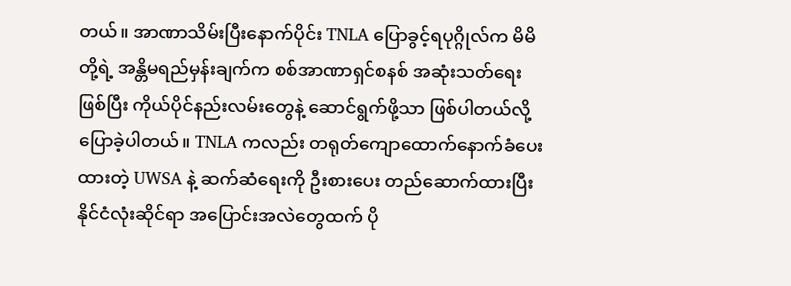တယ်။ အာဏာသိမ်းပြီးနောက်ပိုင်း TNLA ပြောခွင့်ရပုဂ္ဂိုလ်က မိမိတို့ရဲ့ အန္တိမရည်မှန်းချက်က စစ်အာဏာရှင်စနစ် အဆုံးသတ်ရေးဖြစ်ပြီး ကိုယ်ပိုင်နည်းလမ်းတွေနဲ့ ဆောင်ရွက်ဖို့သာ ဖြစ်ပါတယ်လို့ ပြောခဲ့ပါတယ်။ TNLA ကလည်း တရုတ်ကျောထောက်နောက်ခံပေးထားတဲ့ UWSA နဲ့ ဆက်ဆံရေးကို ဦးစားပေး တည်ဆောက်ထားပြီး နိုင်ငံလုံးဆိုင်ရာ အပြောင်းအလဲတွေထက် ပို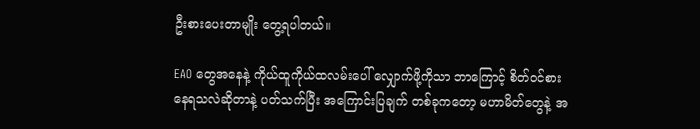ဦးစားပေးတာမျိုး တွေ့ရပါတယ်။

EAO တွေအနေနဲ့ ကိုယ်ထူကိုယ်ထလမ်းပေါ် လျှောက်ဖို့ကိုသာ ဘာကြောင့် စိတ်ဝင်စားနေရသလဲဆိုတာနဲ့ ပတ်သက်ပြီး အကြောင်းပြချက် တစ်ခုကတော့ မဟာမိတ်တွေနဲ့ အ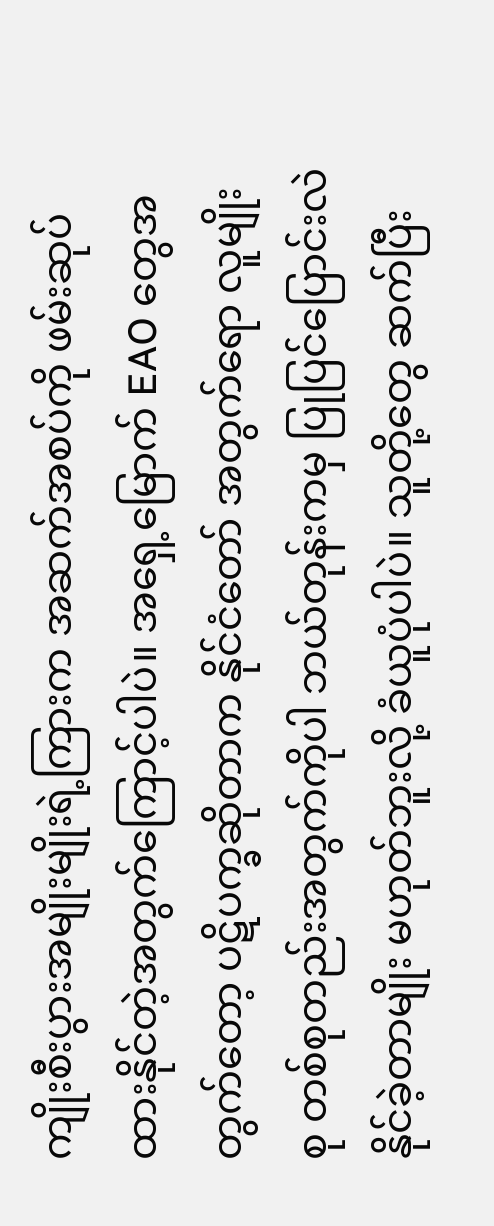ကျိုးစီးပွားအမျိုးမျိုးရဲ့ကြားက အဆက်အစပ်ကို ဖမ်းဆုပ်ထားနိုင်တဲ့အတွက်ကြောင့်ပါပဲ။ အရှေ့မြောက် EAO တွေအတွက်တော့ ပဋိပက္ခဆိုတာက နိုင်ငံတော် အတွက်ရော လူမျိုးစု တစ်စုတည်းအတွက်ကိုပါ ဘယ်တုန်းကမှ ပြုပြင်ပြောင်းလဲနိုင်ခဲ့တာမျိုး မဟုတ်ဘူးလို့ ခံယူပုံပါပဲ။ သူတို့တွေ ဆက်ပြီး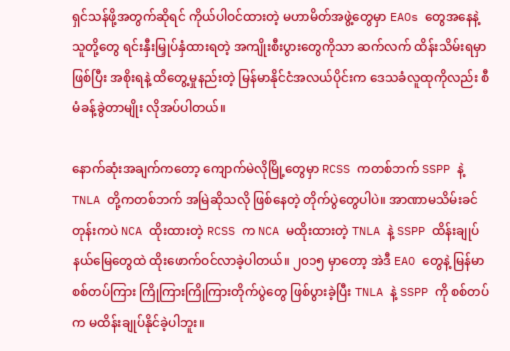ရှင်သန်ဖို့အတွက်ဆိုရင် ကိုယ်ပါဝင်ထားတဲ့ မဟာမိတ်အဖွဲ့တွေမှာ EAOs တွေအနေနဲ့ သူတို့တွေ ရင်းနှီးမြှုပ်နှံထားရတဲ့ အကျိုးစီးပွားတွေကိုသာ ဆက်လက် ထိန်းသိမ်းရမှာဖြစ်ပြီး အစိုးရနဲ့ ထိတွေ့မှုနည်းတဲ့ မြန်မာနိုင်ငံအလယ်ပိုင်းက ဒေသခံလူထုကိုလည်း စီမံခန့်ခွဲတာမျိုး လိုအပ်ပါတယ်။

နောက်ဆုံးအချက်ကတော့ ကျောက်မဲလိုမြို့တွေမှာ RCSS ကတစ်ဘက် SSPP နဲ့ TNLA တို့ကတစ်ဘက် အမြဲဆိုသလို ဖြစ်နေတဲ့ တိုက်ပွဲတွေပါပဲ။ အာဏာမသိမ်းခင်တုန်းကပဲ NCA ထိုးထားတဲ့ RCSS က NCA မထိုးထားတဲ့ TNLA နဲ့ SSPP ထိန်းချုပ်နယ်မြေတွေထဲ ထိုးဖောက်ဝင်လာခဲ့ပါတယ်။ ၂၀၁၅ မှာတော့ အဲဒီ EAO တွေနဲ့ မြန်မာစစ်တပ်ကြား ကြိုကြားကြိုကြားတိုက်ပွဲတွေ ဖြစ်ပွားခဲ့ပြီး TNLA နဲ့ SSPP ကို စစ်တပ်က မထိန်းချုပ်နိုင်ခဲ့ပါဘူး။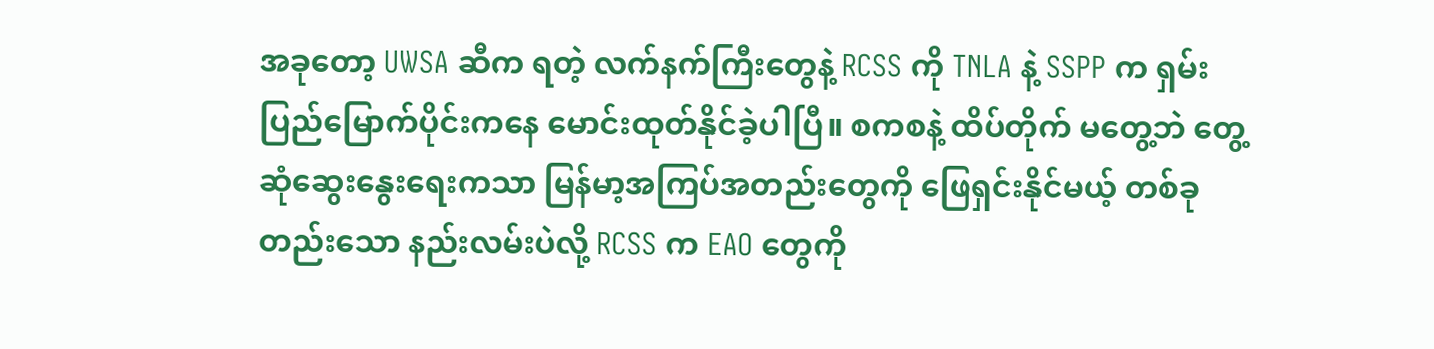အခုတော့ UWSA ဆီက ရတဲ့ လက်နက်ကြီးတွေနဲ့ RCSS ကို TNLA နဲ့ SSPP က ရှမ်းပြည်မြောက်ပိုင်းကနေ မောင်းထုတ်နိုင်ခဲ့ပါပြီ။ စကစနဲ့ ထိပ်တိုက် မတွေ့ဘဲ တွေ့ဆုံဆွေးနွေးရေးကသာ မြန်မာ့အကြပ်အတည်းတွေကို ဖြေရှင်းနိုင်မယ့် တစ်ခုတည်းသော နည်းလမ်းပဲလို့ RCSS က EAO တွေကို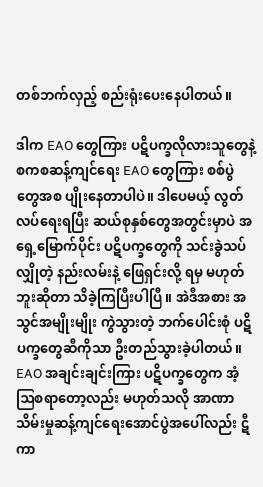တစ်ဘက်လှည့် စည်းရုံးပေးနေပါတယ်။

ဒါက EAO တွေကြား ပဋိပက္ခလိုလားသူတွေနဲ့ စကစဆန့်ကျင်ရေး EAO တွေကြား စစ်ပွဲတွေအစ ပျိုးနေတာပါပဲ။ ဒါပေမယ့် လွတ်လပ်ရေးရပြီး ဆယ်စုနှစ်တွေအတွင်းမှာပဲ အရှေ့မြောက်ပိုင်း ပဋိပက္ခတွေကို သင်းခွဲသပ်လျှိုတဲ့ နည်းလမ်းနဲ့ ဖြေရှင်းလို့ ရမှ မဟုတ်ဘူးဆိုတာ သိခဲ့ကြပြီးပါပြီ။ အဲဒီအစား အသွင်အမျိုးမျိုး ကွဲသွားတဲ့ ဘက်ပေါင်းစုံ ပဋိပက္ခတွေဆီကိုသာ ဦးတည်သွားခဲ့ပါတယ်။ EAO အချင်းချင်းကြား ပဋိပက္ခတွေက အံ့ဩစရာတော့လည်း မဟုတ်သလို အာဏာသိမ်းမှုဆန့်ကျင်ရေးအောင်ပွဲအပေါ်လည်း ဋီကာ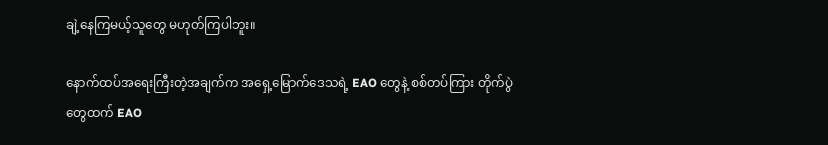ချဲ့နေကြမယ့်သူတွေ မဟုတ်ကြပါဘူး။

နောက်ထပ်အရေးကြီးတဲ့အချက်က အရှေ့မြောက်ဒေသရဲ့ EAO တွေနဲ့ စစ်တပ်ကြား တိုက်ပွဲတွေထက် EAO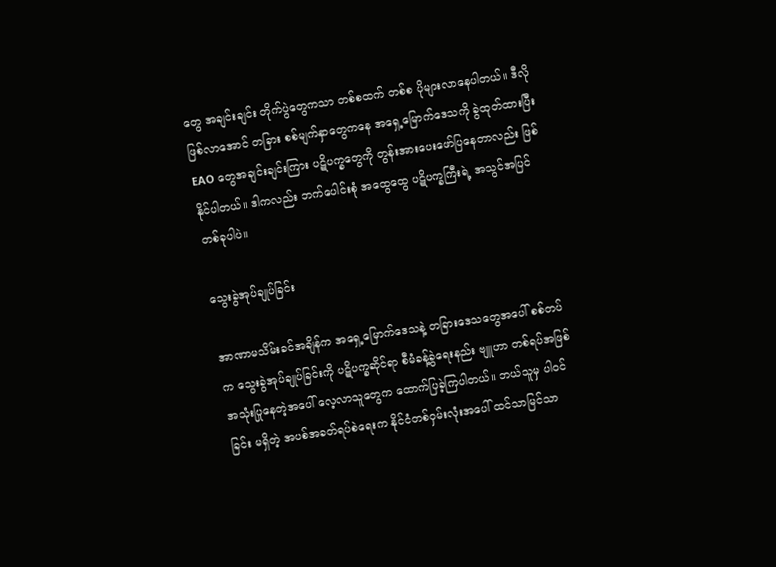တွေ အချင်းချင်း တိုက်ပွဲတွေကသာ တစ်စထက် တစ်စ ပိုများလာနေပါတယ်။ ဒီလိုဖြစ်လာအောင် တခြား စစ်မျက်နှာတွေကနေ အရှေ့မြောက်ဒေသကို ခွဲထုတ်ထားပြီး EAO တွေအချင်းချင်းကြား ပဋိပက္ခတွေကို တွန်းအားပေးဖော်ပြနေတာလည်း ဖြစ်နိုင်ပါတယ်။ ဒါကလည်း ဘက်ပေါင်းစုံ အထွေထွေ ပဋိပက္ခကြီးရဲ့ အသွင်အပြင် တစ်ခုပါပဲ။

သွေးခွဲအုပ်ချုပ်ခြင်း

အာဏာမသိမ်းခင်အချိန်က အရှေ့မြောက်ဒေသနဲ့ တခြားဒေသတွေအပေါ် စစ်တပ်က သွေးခွဲအုပ်ချုပ်ခြင်းကို ပဋိပက္ခဆိုင်ရာ စီမံခန့်ခွဲရေးနည်း ဗျူဟာ တစ်ရပ်အဖြစ် အသုံးပြုနေတဲ့အပေါ် လေ့လာသူတွေက ထောက်ပြခဲ့ကြပါတယ်။ ဘယ်သူမှ ပါဝင်ခြင်း မရှိတဲ့ အပစ်အခတ်ရပ်စဲရေးက နိုင်ငံတစ်ဝှမ်းလုံးအပေါ် ထင်သာမြင်သာ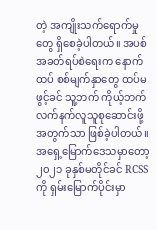တဲ့ အကျိုးသက်ရောက်မှုတွေ ရှိစေခဲ့ပါတယ်။ အပစ်အခတ်ရပ်စဲရေးက နောက်ထပ် စစ်မျက်နှာတွေ ထပ်မဖွင့်ခင် သူ့ဘက် ကိုယ့်ဘက် လက်နက်လူသူစုဆောင်းဖို့အတွက်သာ ဖြစ်ခဲ့ပါတယ်။ အရှေ့မြောက်ဒေသမှာတော့ ၂၀၂၁ ခုနှစ်မတိုင်ခင် RCSS ကို ရှမ်းမြောက်ပိုင်းမှာ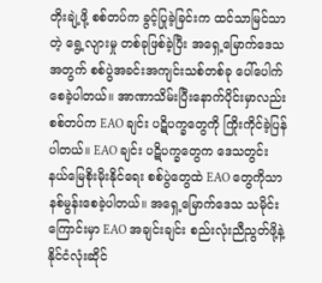တိုးချဲ့ဖို့ စစ်တပ်က ခွင့်ပြုခဲ့ခြင်းက ထင်သာမြင်သာတဲ့ ရွေ့လျားမှု တစ်ခုဖြစ်ခဲ့ပြီး အရှေ့မြောက်ဒေသအတွက် စစ်ပွဲအခင်းအကျင်းသစ်တစ်ခု ပေါ်ပေါက်စေခဲ့ပါတယ်။ အာဏာသိမ်းပြီးနောက်ပိုင်းမှာလည်း စစ်တပ်က EAO ချင်း ပဋိပက္ခတွေကို ကြိုးကိုင်ခဲ့ပြန်ပါတယ်။ EAO ချင်း ပဋိပက္ခတွေက ဒေသတွင်း နယ်မြေစိုးမိုးနိုင်ရေး စစ်ပွဲတွေထဲ EAO တွေကိုသာ နစ်မွန်းစေခဲ့ပါတယ်။ အရှေ့မြောက်ဒေသ သမိုင်းကြောင်းမှာ EAO အချင်းချင်း စည်းလုံးညီညွတ်ဖို့နဲ့ နိုင်ငံလုံးဆိုင်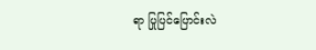ရာ ပြုပြင်ပြောင်းလဲ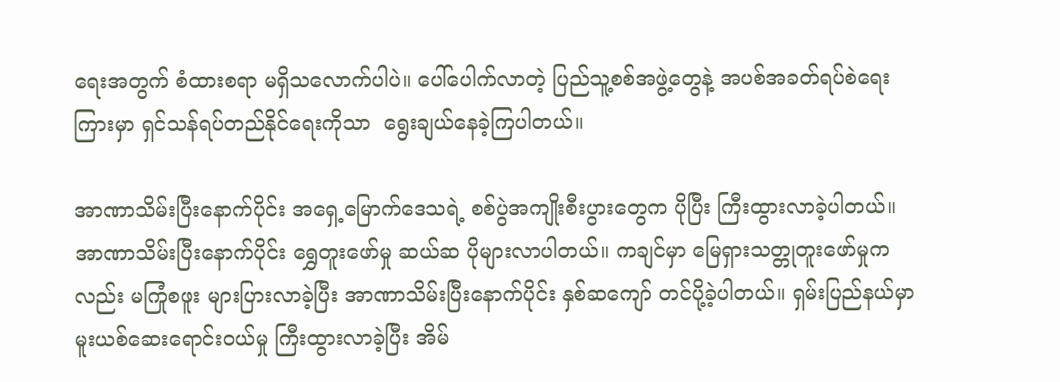ရေးအတွက် စံထားစရာ မရှိသလောက်ပါပဲ။ ပေါ်ပေါက်လာတဲ့ ပြည်သူ့စစ်အဖွဲ့တွေနဲ့ အပစ်အခတ်ရပ်စဲရေးကြားမှာ ရှင်သန်ရပ်တည်နိုင်ရေးကိုသာ  ရွေးချယ်နေခဲ့ကြပါတယ်။

အာဏာသိမ်းပြီးနောက်ပိုင်း အရှေ့မြောက်ဒေသရဲ့ စစ်ပွဲအကျိုးစီးပွားတွေက ပိုပြီး ကြီးထွားလာခဲ့ပါတယ်။ အာဏာသိမ်းပြီးနောက်ပိုင်း ရွှေတူးဖော်မှု ဆယ်ဆ ပိုများလာပါတယ်။ ကချင်မှာ မြေရှားသတ္တုတူးဖော်မှုကလည်း မကြုံစဖူး များပြားလာခဲ့ပြီး အာဏာသိမ်းပြီးနောက်ပိုင်း နှစ်ဆကျော် တင်ပို့ခဲ့ပါတယ်။ ရှမ်းပြည်နယ်မှာ မူးယစ်ဆေးရောင်းဝယ်မှု ကြီးထွားလာခဲ့ပြီး အိမ်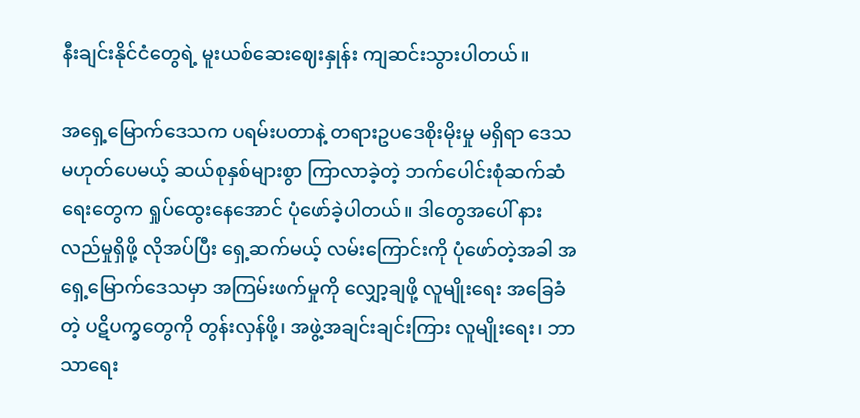နီးချင်းနိုင်ငံတွေရဲ့ မူးယစ်ဆေးဈေးနှုန်း ကျဆင်းသွားပါတယ်။

အရှေ့မြောက်ဒေသက ပရမ်းပတာနဲ့ တရားဥပဒေစိုးမိုးမှု မရှိရာ ဒေသ မဟုတ်ပေမယ့် ဆယ်စုနှစ်များစွာ ကြာလာခဲ့တဲ့ ဘက်ပေါင်းစုံဆက်ဆံရေးတွေက ရှုပ်ထွေးနေအောင် ပုံဖော်ခဲ့ပါတယ်။ ဒါတွေအပေါ် နားလည်မှုရှိဖို့ လိုအပ်ပြီး ရှေ့ဆက်မယ့် လမ်းကြောင်းကို ပုံဖော်တဲ့အခါ အရှေ့မြောက်ဒေသမှာ အကြမ်းဖက်မှုကို လျှော့ချဖို့ လူမျိုးရေး အခြေခံတဲ့ ပဋိပက္ခတွေကို တွန်းလှန်ဖို့၊ အဖွဲ့အချင်းချင်းကြား လူမျိုးရေး၊ ဘာသာရေး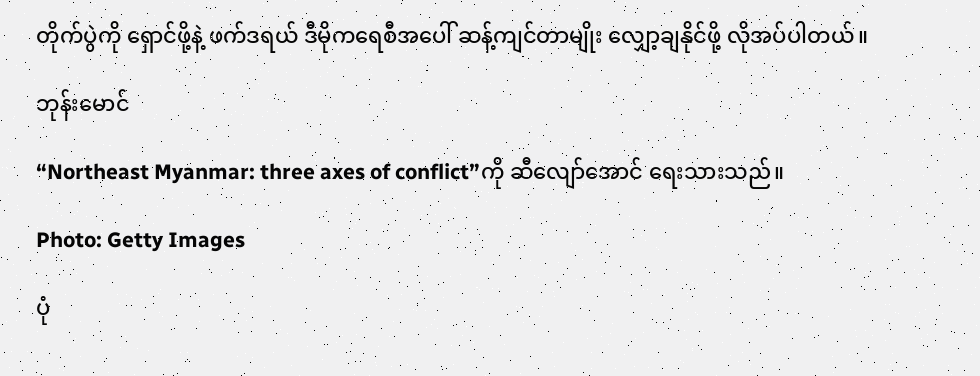တိုက်ပွဲကို ရှောင်ဖို့နဲ့ ဖက်ဒရယ် ဒီမိုကရေစီအပေါ် ဆန့်ကျင်တာမျိုး လျှော့ချနိုင်ဖို့ လိုအပ်ပါတယ်။

ဘုန်းမောင်

“Northeast Myanmar: three axes of conflict”ကို ဆီလျော်အောင် ရေးသားသည်။

Photo: Getty Images

ပုံ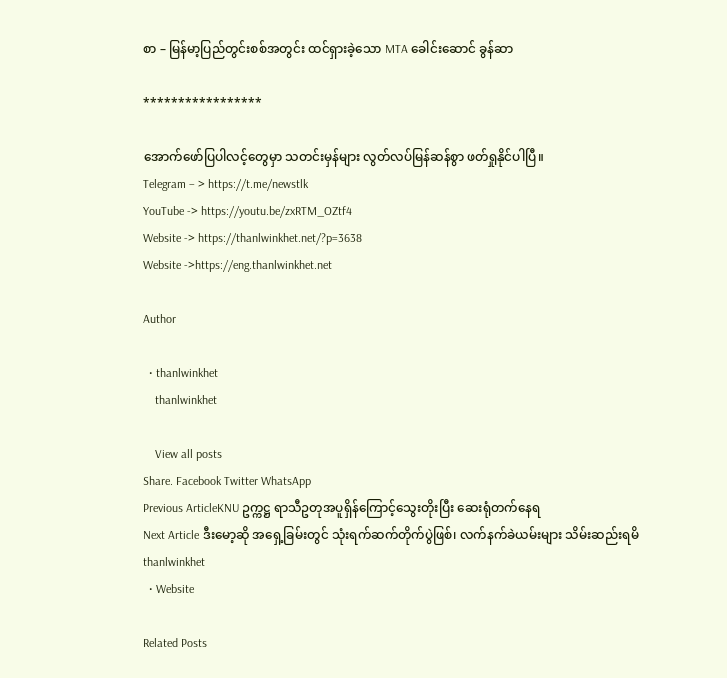စာ – မြန်မာ့ပြည်တွင်းစစ်အတွင်း ထင်ရှားခဲ့သော MTA ခေါင်းဆောင် ခွန်ဆာ

*****************

အောက်ဖော်ပြပါလင့်တွေမှာ သတင်းမှန်များ လွတ်လပ်မြန်ဆန်စွာ ဖတ်ရှုနိုင်ပါပြီ။
Telegram – > https://t.me/newstlk
YouTube -> https://youtu.be/zxRTM_OZtf4
Website -> https://thanlwinkhet.net/?p=3638
Website ->https://eng.thanlwinkhet.net

Author

  • thanlwinkhet
    thanlwinkhet

    View all posts
Share. Facebook Twitter WhatsApp
Previous ArticleKNU ဥက္ကဋ္ဌ ရာသီဥတုအပူရှိန်ကြောင့်သွေးတိုးပြီး ဆေးရုံတက်နေရ
Next Article ဒီးမော့ဆို အရှေ့ခြမ်းတွင် သုံးရက်ဆက်တိုက်ပွဲဖြစ်၊ လက်နက်ခဲယမ်းများ သိမ်းဆည်းရမိ
thanlwinkhet
  • Website

Related Posts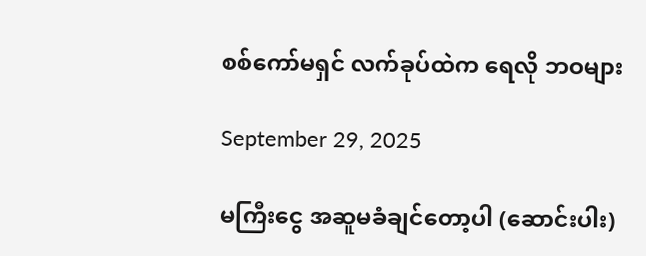စစ်ကော်မရှင် လက်ခုပ်ထဲက ရေလို ဘဝများ

September 29, 2025

မကြီးငွေ အဆူမခံချင်တော့ပါ (ဆောင်းပါး)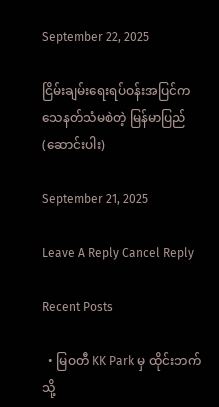September 22, 2025

ငြိမ်းချမ်းရေးရပ်ဝန်းအပြင်က သေနတ်သံမစဲတဲ့ မြန်မာပြည် (ဆောင်းပါး)

September 21, 2025

Leave A Reply Cancel Reply

Recent Posts

  • မြဝတီ KK Park မှ ထိုင်းဘက်သို့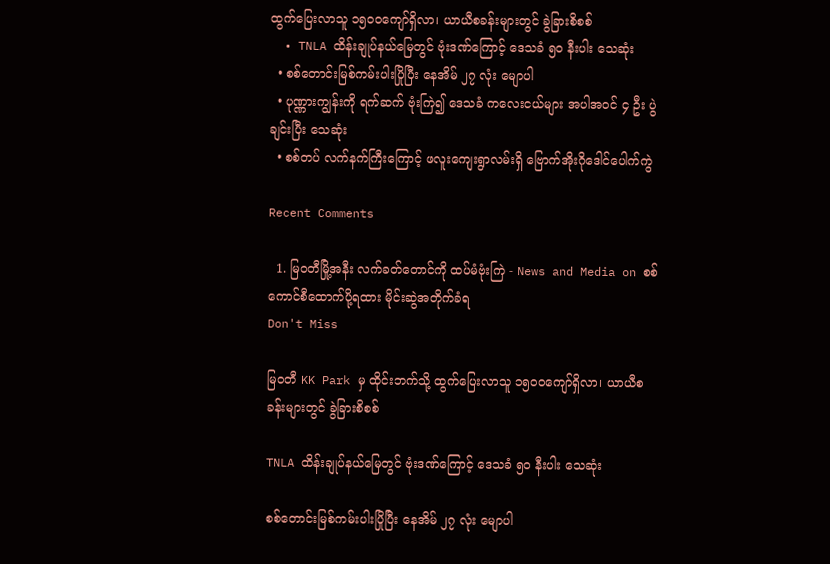ထွက်ပြေးလာသူ ၁၅၀၀ကျော်ရှိလာ၊ ယာယီစခန်းများတွင် ခွဲခြားစိစစ်
  • TNLA ထိန်းချုပ်နယ်မြေတွင် ဗုံးဒဏ်ကြောင့် ဒေသခံ ၅၀ နီးပါး သေဆုံး
  • စစ်တောင်းမြစ်ကမ်းပါးပြိုပြီး နေအိမ် ၂၇ လုံး မျောပါ
  • ပုဏ္ဏားကျွန်းကို ရက်ဆက် ဗုံးကြဲ၍ ဒေသခံ ကလေးငယ်များ အပါအဝင် ၄ ဦး ပွဲချင်းပြီး သေဆုံး
  • စစ်တပ် လက်နက်ကြီးကြောင့် ဖလူးကျေးရွာလမ်းရှိ ဗြောက်အိုးဂိုဒေါင်ပေါက်ကွဲ

Recent Comments

  1. မြဝတီမြို့အနီး လက်ခတ်တောင်ကို ထပ်မံဗုံးကြဲ - News and Media on စစ်ကောင်စီထောက်ပို့ရထား မိုင်းဆွဲအတိုက်ခံရ
Don't Miss

မြဝတီ KK Park မှ ထိုင်းဘက်သို့ ထွက်ပြေးလာသူ ၁၅၀၀ကျော်ရှိလာ၊ ယာယီစခန်းများတွင် ခွဲခြားစိစစ်

TNLA ထိန်းချုပ်နယ်မြေတွင် ဗုံးဒဏ်ကြောင့် ဒေသခံ ၅၀ နီးပါး သေဆုံး

စစ်တောင်းမြစ်ကမ်းပါးပြိုပြီး နေအိမ် ၂၇ လုံး မျောပါ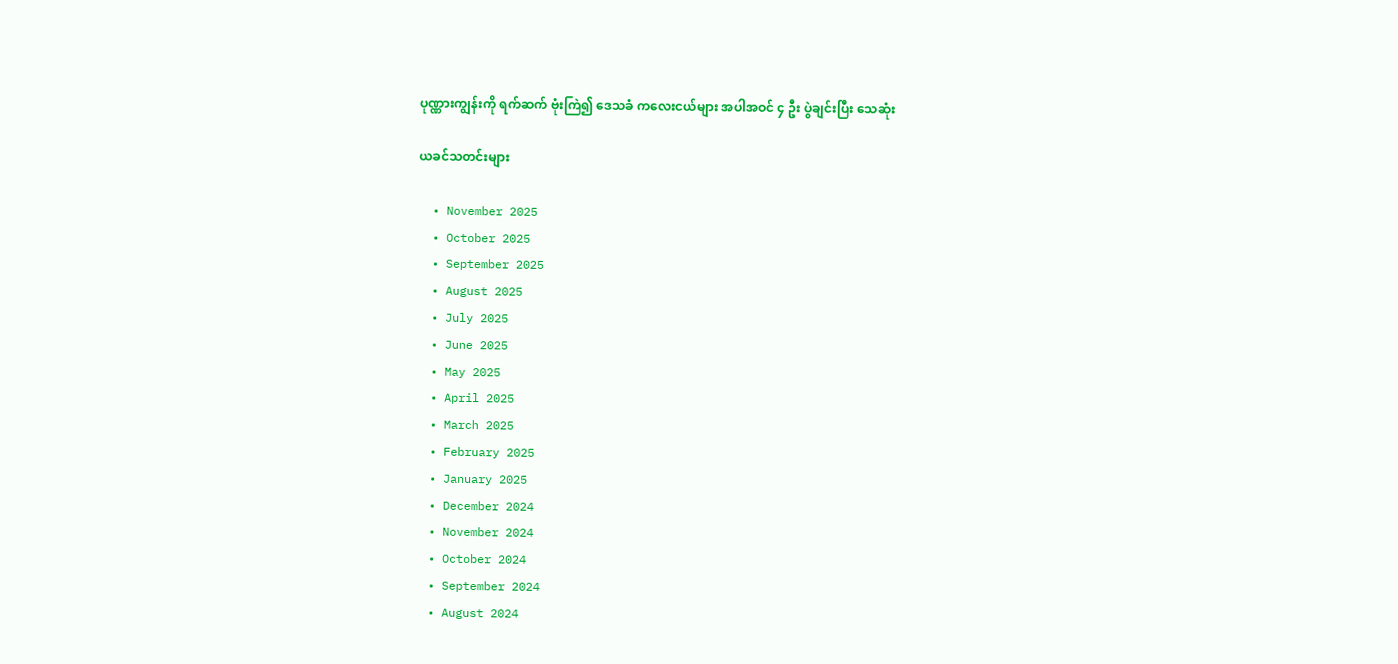ပုဏ္ဏားကျွန်းကို ရက်ဆက် ဗုံးကြဲ၍ ဒေသခံ ကလေးငယ်များ အပါအဝင် ၄ ဦး ပွဲချင်းပြီး သေဆုံး

ယခင်သတင်းများ

  • November 2025
  • October 2025
  • September 2025
  • August 2025
  • July 2025
  • June 2025
  • May 2025
  • April 2025
  • March 2025
  • February 2025
  • January 2025
  • December 2024
  • November 2024
  • October 2024
  • September 2024
  • August 2024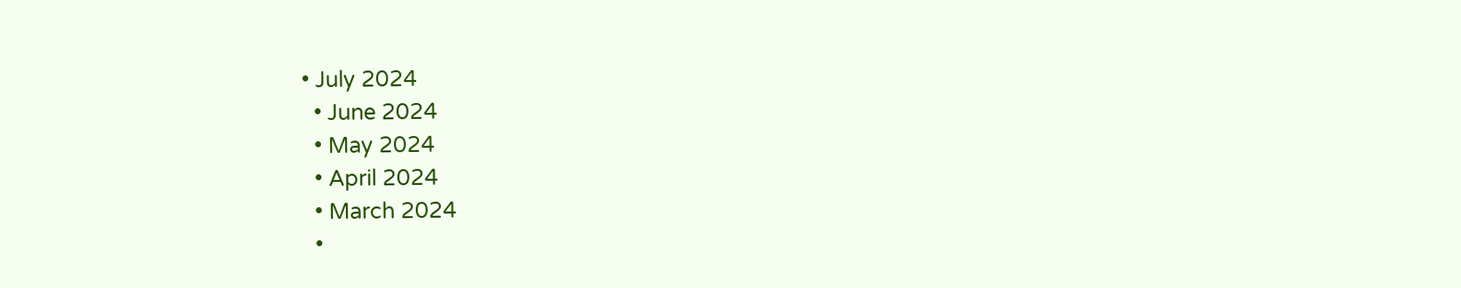• July 2024
  • June 2024
  • May 2024
  • April 2024
  • March 2024
  •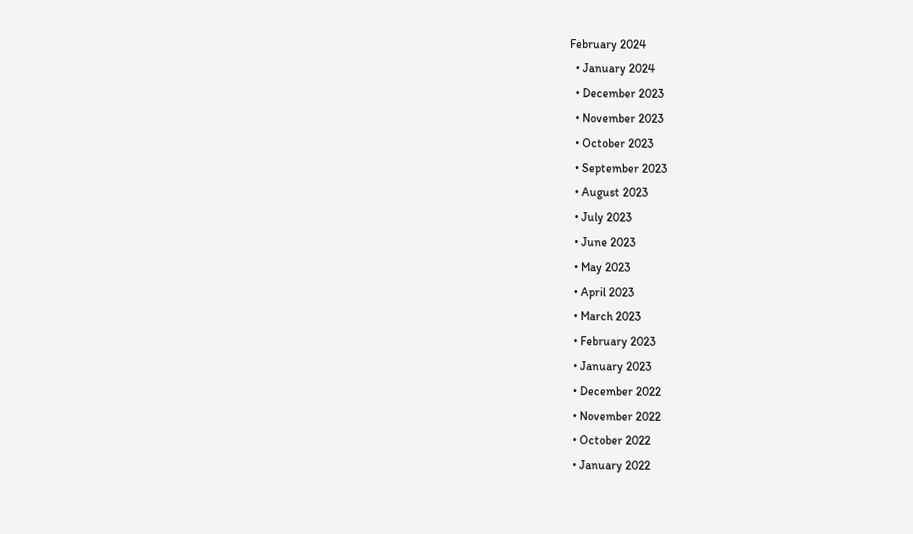February 2024
  • January 2024
  • December 2023
  • November 2023
  • October 2023
  • September 2023
  • August 2023
  • July 2023
  • June 2023
  • May 2023
  • April 2023
  • March 2023
  • February 2023
  • January 2023
  • December 2022
  • November 2022
  • October 2022
  • January 2022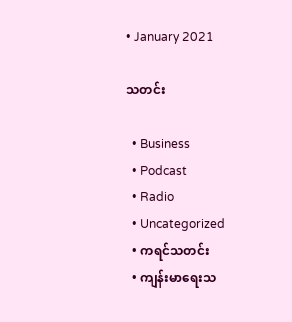• January 2021

သတင်း

  • Business
  • Podcast
  • Radio
  • Uncategorized
  • ကရင်သတင်း
  • ကျန်းမာရေးသ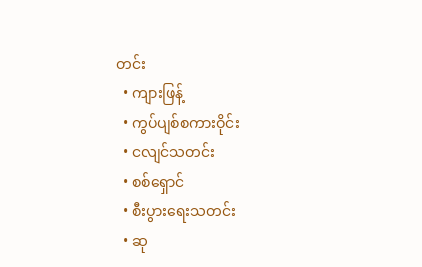တင်း
  • ကျားဖြန့်
  • ကွပ်ပျစ်စကားဝိုင်း
  • ငလျင်သတင်း
  • စစ်ရှောင်
  • စီးပွားရေးသတင်း
  • ဆု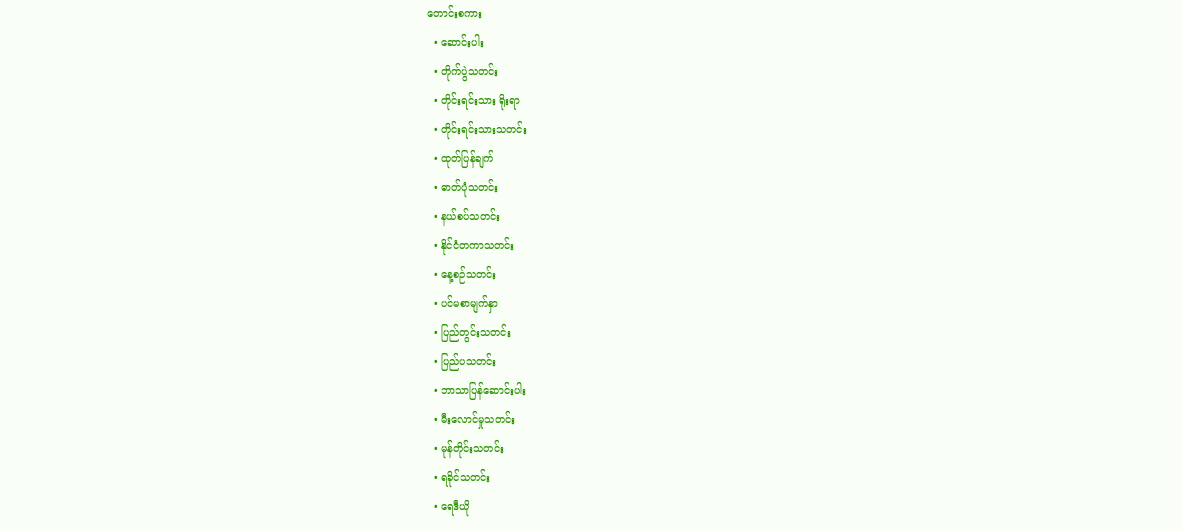တောင်းစကား
  • ဆောင်းပါး
  • တိုက်ပွဲသတင်း
  • တိုင်းရင်းသား ရိုးရာ
  • တိုင်းရင်းသားသတင်း
  • ထုတ်ပြန်ချက်
  • ဓာတ်ပုံသတင်း
  • နယ်စပ်သတင်း
  • နိုင်ငံတကာသတင်း
  • နေ့စဉ်သတင်း
  • ပင်မစာမျက်နှာ
  • ပြည်တွင်းသတင်း
  • ပြည်ပသတင်း
  • ဘာသာပြန်ဆောင်းပါး
  • မီးလောင်မှုသတင်း
  • မုန်တိုင်းသတင်း
  • ရခိုင်သတင်း
  • ရေဒီယို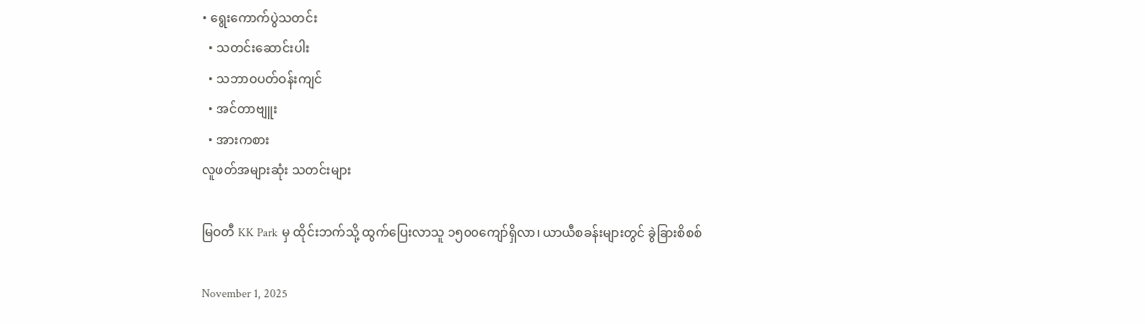• ရွေးကောက်ပွဲသတင်း
  • သတင်းဆောင်းပါး
  • သဘာဝပတ်ဝန်းကျင်
  • အင်တာဗျူး
  • အားကစား
လူဖတ်အများဆုံး သတင်းများ

မြဝတီ KK Park မှ ထိုင်းဘက်သို့ ထွက်ပြေးလာသူ ၁၅၀၀ကျော်ရှိလာ၊ ယာယီစခန်းများတွင် ခွဲခြားစိစစ်

November 1, 2025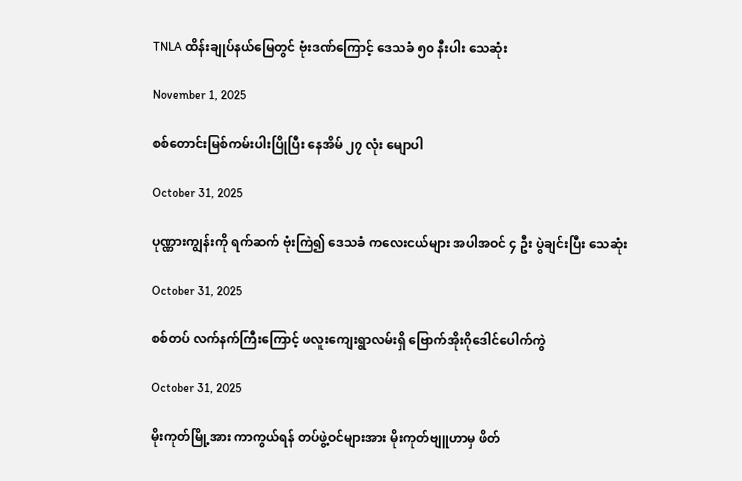TNLA ထိန်းချုပ်နယ်မြေတွင် ဗုံးဒဏ်ကြောင့် ဒေသခံ ၅၀ နီးပါး သေဆုံး

November 1, 2025

စစ်တောင်းမြစ်ကမ်းပါးပြိုပြီး နေအိမ် ၂၇ လုံး မျောပါ

October 31, 2025

ပုဏ္ဏားကျွန်းကို ရက်ဆက် ဗုံးကြဲ၍ ဒေသခံ ကလေးငယ်များ အပါအဝင် ၄ ဦး ပွဲချင်းပြီး သေဆုံး

October 31, 2025

စစ်တပ် လက်နက်ကြီးကြောင့် ဖလူးကျေးရွာလမ်းရှိ ဗြောက်အိုးဂိုဒေါင်ပေါက်ကွဲ

October 31, 2025

မိုးကုတ်မြို့အား ကာကွယ်ရန် တပ်ဖွဲ့ဝင်များအား မိုးကုတ်ဗျူဟာမှ ဖိတ်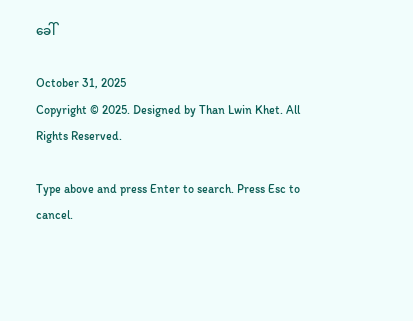ခေါ်

October 31, 2025
Copyright © 2025. Designed by Than Lwin Khet. All Rights Reserved.

Type above and press Enter to search. Press Esc to cancel.